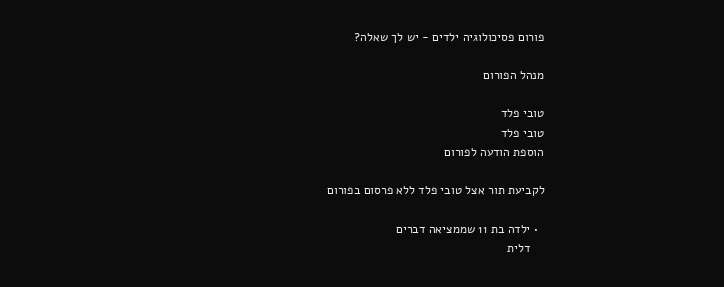פורום פסיכולוגיה ילדים - יש לך שאלה?

מנהל הפורום

טובי פלד
טובי פלד
הוספת הודעה לפורום

לקביעת תור אצל טובי פלד ללא פרסום בפורום

  • ילדה בת 11 שממציאה דברים
    דלית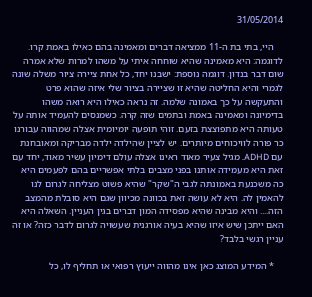31/05/2014

    היי, בתי בת ה-11 ממציאה דברים ומאמינה בהם כאילו באמת קרו. לדוגמה: היא מאמינה שהיא שוחחה איתי על משהו למרות שלא אמרה שום דבר בנדון. דוגמה נוספת: ישבנו יחד, כל אחת ציירה ציור משלה שונה לגמרי והיא החליטה שהיא זו שציירה בציור שלי איזה שהוא פרט והתעקשה על כך באמונה שלמה. זה נראה כאילו היא רואה משהו בדימיונה ומאמינה באמת ובתמים שזה קרה. כשמנסים להעמיד אותה על טעותה היא מתפוצצת בזעם. זוהי תופעה יומיומית אצלה שמהווה עבורנו כר פורה לוויכוחים מיותרים. יש לציין שהילדה ילדה מבריקה ומאובחנת עם ADHD. מגיל צעיר מאוד ראינו אצלה עולם דימיון עשיר מאוד, יחד עם זאת היא מעמידה אותנו בפני מצבים בלתי אפשריים בהם לפעמים היא כה משכנעת באמונתה לגבי ה"שקר" שהיא פשוט מצליחה לגרום לנו להאמין לה. היא לא עושה זאת בכוונה מכיוון שגם היא סובלת מהמצב הזה.... והיא מבינה שהיא מפסידה המון דברים בגין העניין. השאלה היא האם ייתכן שיש איזו שהיא בעיה אורגנית שעשויה לגרום לדבר כזה? או זה עניין רגשי בלבד?

    * המידע המוצג כאן אינו מהווה ייעוץ רפואי או תחליף לו, כל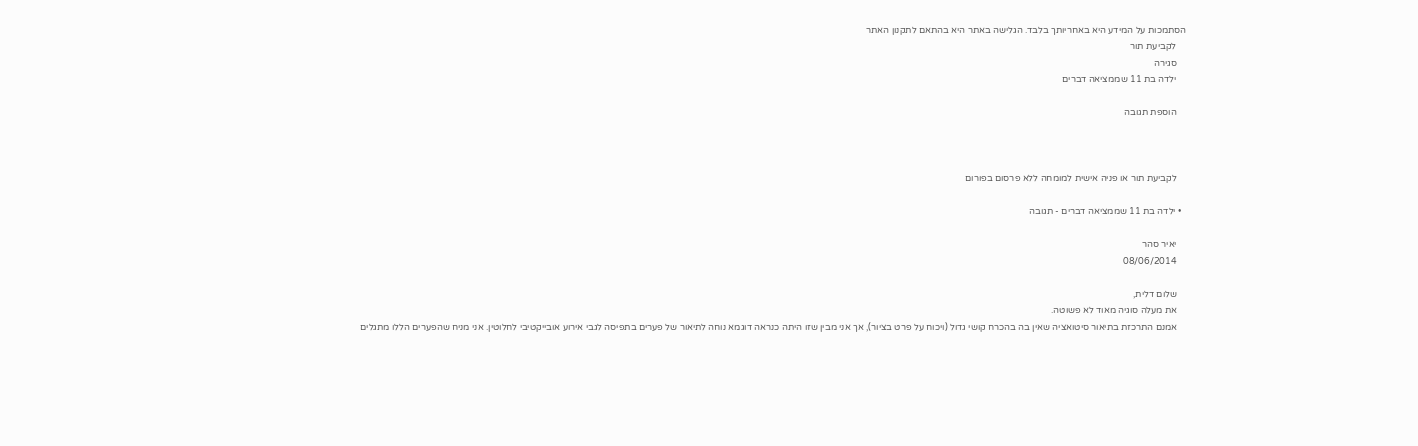הסתמכות על המידע היא באחריותך בלבד. הגלישה באתר היא בהתאם לתקנון האתר
    לקביעת תור
    סגירה
    ילדה בת 11 שממציאה דברים

    הוספת תגובה



    לקביעת תור או פניה אישית למומחה ללא פרסום בפורום

  • ילדה בת 11 שממציאה דברים - תגובה

    יאיר סהר
    08/06/2014

    שלום דלית,
    את מעלה סוגיה מאוד לא פשוטה.
    אמנם התרכזת בתיאור סיטואציה שאין בה בהכרח קושי גדול (ויכוח על פרט בציור), אך אני מבין שזו היתה כנראה דוגמא נוחה לתיאור של פערים בתפיסה לגבי אירוע אובייקטיבי לחלוטין. אני מניח שהפערים הללו מתגלים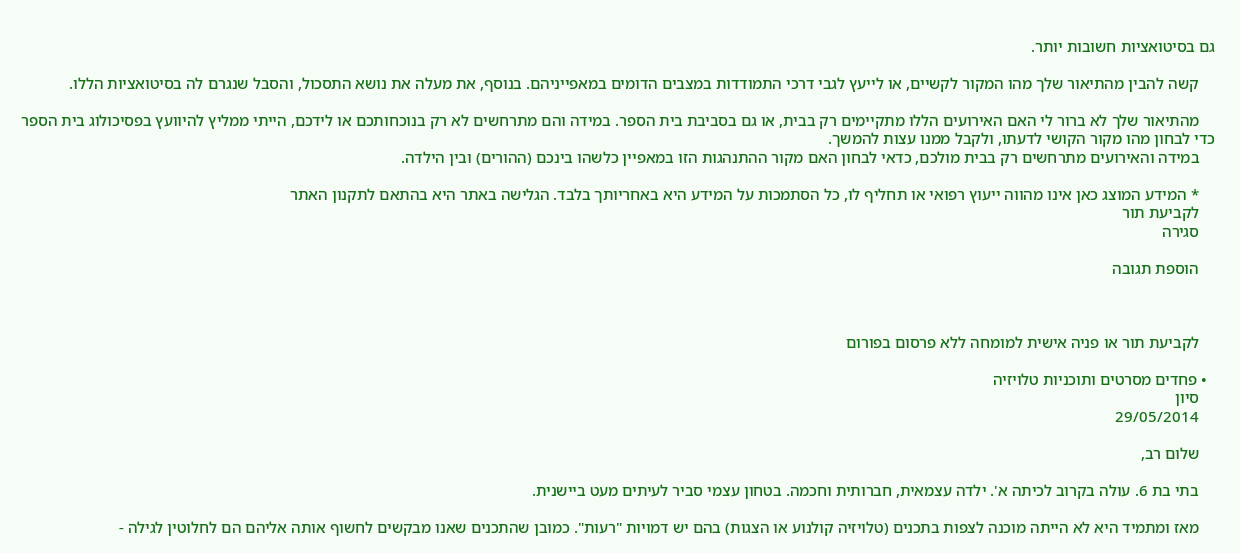גם בסיטואציות חשובות יותר.

    קשה להבין מהתיאור שלך מהו המקור לקשיים, או לייעץ לגבי דרכי התמודדות במצבים הדומים במאפייניהם. בנוסף, את מעלה את נושא התסכול, והסבל שנגרם לה בסיטואציות הללו.

    מהתיאור שלך לא ברור לי האם האירועים הללו מתקיימים רק בבית, או גם בסביבת בית הספר. במידה והם מתרחשים לא רק בנוכחותכם או לידכם, הייתי ממליץ להיוועץ בפסיכולוג בית הספר כדי לבחון מהו מקור הקושי לדעתו, ולקבל ממנו עצות להמשך.
    במידה והאירועים מתרחשים רק בבית מולכם, כדאי לבחון האם מקור ההתנהגות הזו במאפיין כלשהו בינכם (ההורים) ובין הילדה.

    * המידע המוצג כאן אינו מהווה ייעוץ רפואי או תחליף לו, כל הסתמכות על המידע היא באחריותך בלבד. הגלישה באתר היא בהתאם לתקנון האתר
    לקביעת תור
    סגירה

    הוספת תגובה



    לקביעת תור או פניה אישית למומחה ללא פרסום בפורום

  • פחדים מסרטים ותוכניות טלויזיה
    סיון
    29/05/2014

    שלום רב,

    בתי בת 6. עולה בקרוב לכיתה א'. ילדה עצמאית, חברותית וחכמה. בטחון עצמי סביר לעיתים מעט ביישנית.

    מאז ומתמיד היא לא הייתה מוכנה לצפות בתכנים (טלויזיה קולנוע או הצגות) בהם יש דמויות "רעות". כמובן שהתכנים שאנו מבקשים לחשוף אותה אליהם הם לחלוטין לגילה -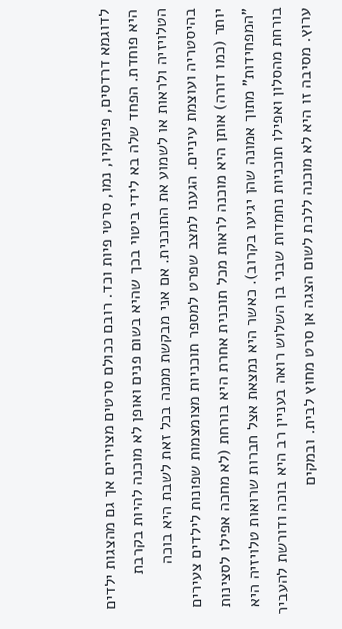לדוגמא דרדסים, פינוקיו, נמו, סרטי פיות וכד. רובם ככולם סרטים מצוירים אך גם מהצגות ילדים היא פוחדת. הפחד שלה בא לידי ביטוי בכך שהיא בשום פנים ואופן לא מוכנה להיות בקרבת הטלויזיה ולראות או לשמוע את התוכנית. אם אני מבקשת ממנה בכל זאת לשבת היא בוכה בהיסטריה ועוצמת עיניים. הגענו למצב שפרט למספר תוכניות מצומצמות שפונות לילדים צעירים יותר (כמו דורה) אותן היא מוכנה לראות מכל תוכנית אחרת היא בורחת (לא מחכה אפילו לסצינות "המפחידות" מתוך אמונה שהן יגיעו בקרוב). כאשר היא נמצאת אצל חברות שרואות טלויזיה היא בורחת מהסלון ואפילו תוכניות נחמדות שבני בן השלוש רואה בעניין רב היא בוכה ודורשת להעביר ערוץ. מסיבה זו היא לא מוכנה ללכת לשום הצגה אן סרט מחוץ לבית. ובמקים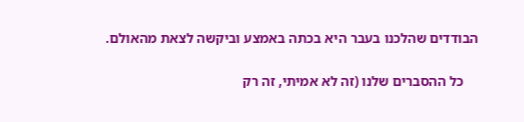הבודדים שהלכנו בעבר היא בכתה באמצע וביקשה לצאת מהאולם.

    כל ההסברים שלנו (זה לא אמיתי, זה רק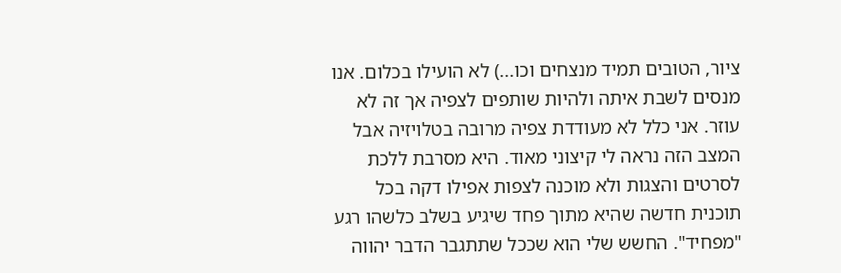ציור, הטובים תמיד מנצחים וכו...) לא הועילו בכלום. אנו מנסים לשבת איתה ולהיות שותפים לצפיה אך זה לא עוזר. אני כלל לא מעודדת צפיה מרובה בטלויזיה אבל המצב הזה נראה לי קיצוני מאוד. היא מסרבת ללכת לסרטים והצגות ולא מוכנה לצפות אפילו דקה בכל תוכנית חדשה שהיא מתוך פחד שיגיע בשלב כלשהו רגע "מפחיד". החשש שלי הוא שככל שתתגבר הדבר יהווה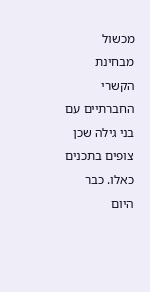מכשול מבחינת הקשרי החברתיים עם בני גילה שכן צופים בתכנים כאלו. כבר היום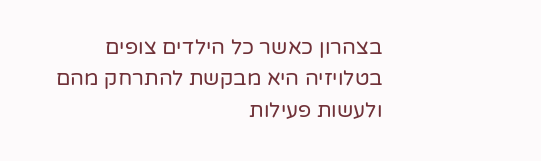בצהרון כאשר כל הילדים צופים בטלויזיה היא מבקשת להתרחק מהם ולעשות פעילות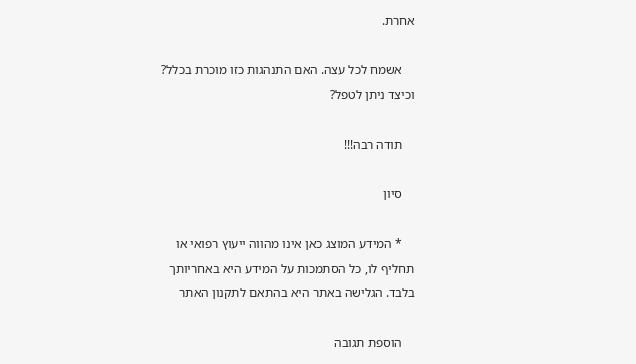אחרת.

    אשמח לכל עצה. האם התנהגות כזו מוכרת בכלל? וכיצד ניתן לטפל?

    תודה רבה!!!

    סיון

    * המידע המוצג כאן אינו מהווה ייעוץ רפואי או תחליף לו, כל הסתמכות על המידע היא באחריותך בלבד. הגלישה באתר היא בהתאם לתקנון האתר

    הוספת תגובה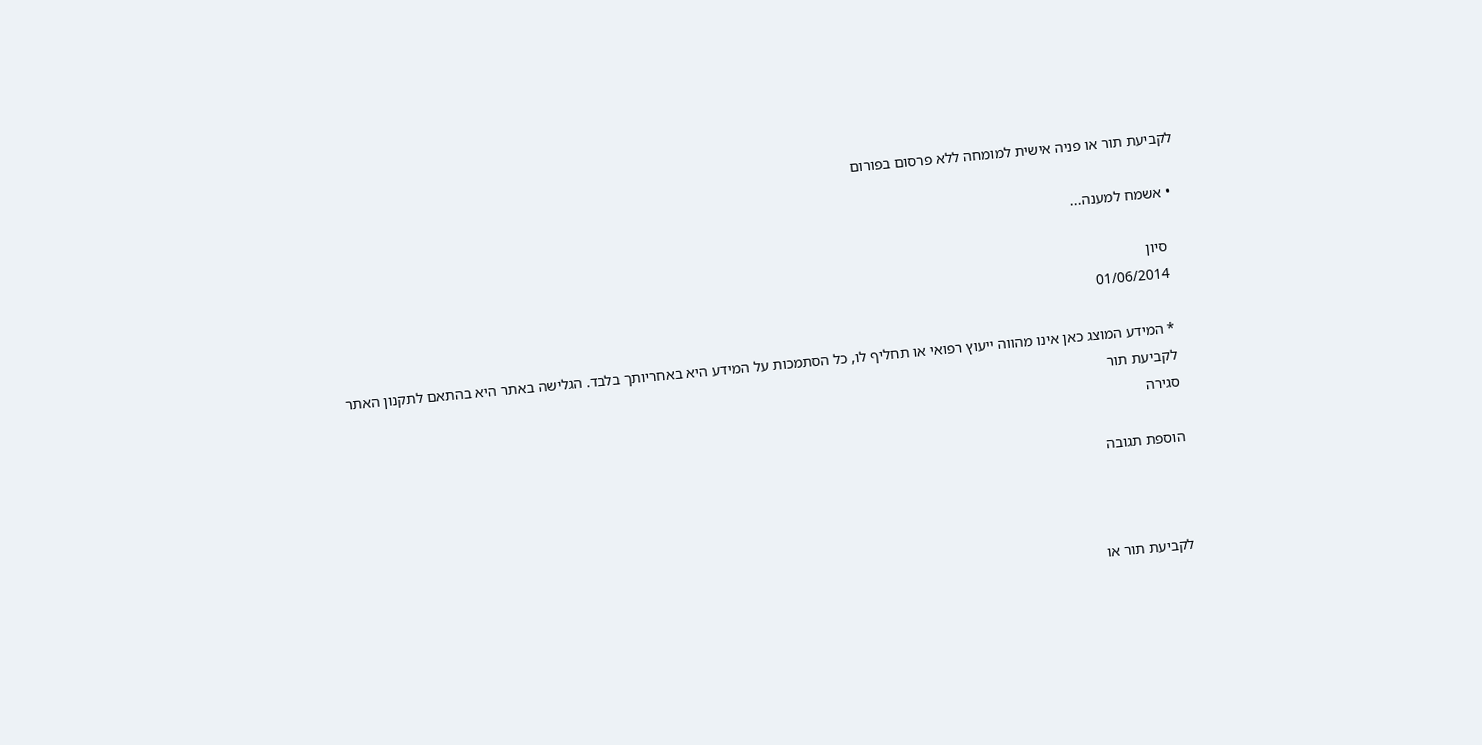לקביעת תור או פניה אישית למומחה ללא פרסום בפורום

  • אשמח למענה...

    סיון
    01/06/2014

    * המידע המוצג כאן אינו מהווה ייעוץ רפואי או תחליף לו, כל הסתמכות על המידע היא באחריותך בלבד. הגלישה באתר היא בהתאם לתקנון האתר
    לקביעת תור
    סגירה

    הוספת תגובה



    לקביעת תור או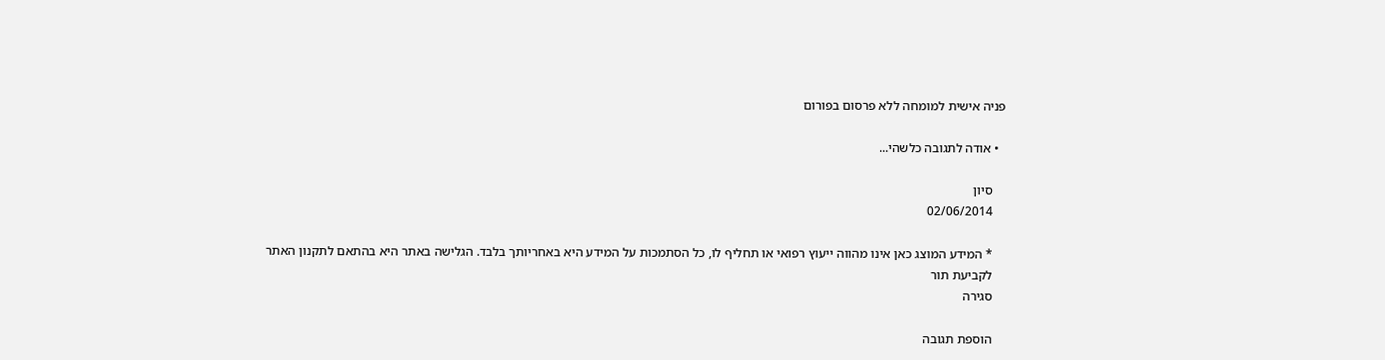פניה אישית למומחה ללא פרסום בפורום

  • אודה לתגובה כלשהי...

    סיון
    02/06/2014

    * המידע המוצג כאן אינו מהווה ייעוץ רפואי או תחליף לו, כל הסתמכות על המידע היא באחריותך בלבד. הגלישה באתר היא בהתאם לתקנון האתר
    לקביעת תור
    סגירה

    הוספת תגובה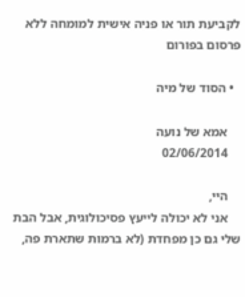לקביעת תור או פניה אישית למומחה ללא פרסום בפורום

  • הסוד של מיה

    אמא של נועה
    02/06/2014

    היי,
    אני לא יכולה לייעץ פסיכולוגית, אבל הבת שלי גם כן מפחדת (לא ברמות שתארת פה,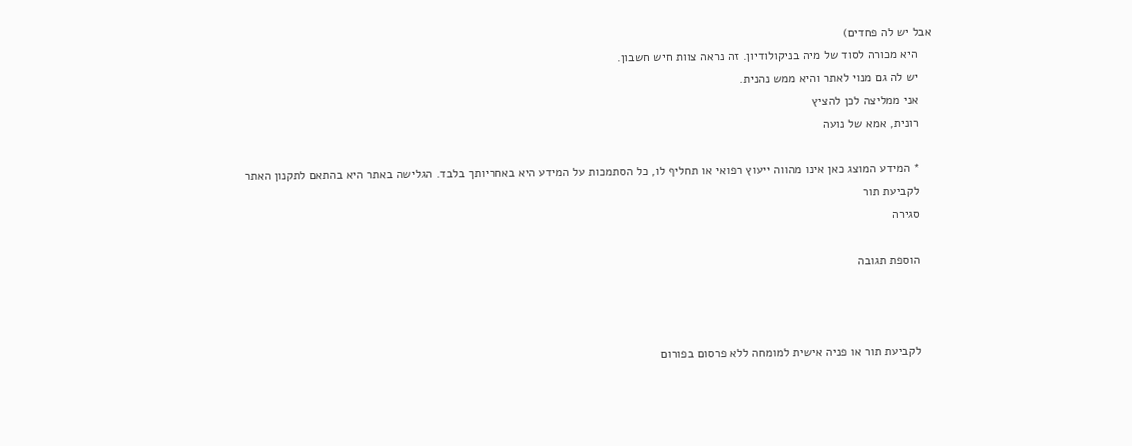אבל יש לה פחדים)
    היא מכורה לסוד של מיה בניקולודיון. זה נראה צוות חיש חשבון.
    יש לה גם מנוי לאתר והיא ממש נהנית.
    אני ממליצה לכן להציץ
    רונית, אמא של נועה

    * המידע המוצג כאן אינו מהווה ייעוץ רפואי או תחליף לו, כל הסתמכות על המידע היא באחריותך בלבד. הגלישה באתר היא בהתאם לתקנון האתר
    לקביעת תור
    סגירה

    הוספת תגובה



    לקביעת תור או פניה אישית למומחה ללא פרסום בפורום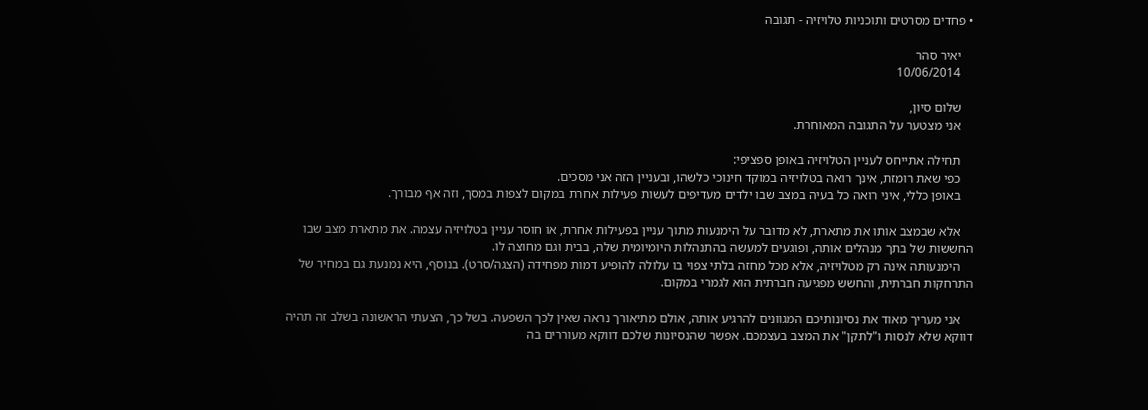• פחדים מסרטים ותוכניות טלויזיה - תגובה

    יאיר סהר
    10/06/2014

    שלום סיון,
    אני מצטער על התגובה המאוחרת.

    תחילה אתייחס לעניין הטלויזיה באופן ספציפי:
    כפי שאת רומזת, אינך רואה בטלויזיה במוקד חינוכי כלשהו, ובעניין הזה אני מסכים.
    באופן כללי, איני רואה כל בעיה במצב שבו ילדים מעדיפים לעשות פעילות אחרת במקום לצפות במסך, וזה אף מבורך.

    אלא שבמצב אותו את מתארת, לא מדובר על הימנעות מתוך עניין בפעילות אחרת, או חוסר עניין בטלויזיה עצמה. את מתארת מצב שבו החששות של בתך מנהלים אותה, ופוגעים למעשה בהתנהלות היומיומית שלה, בבית וגם מחוצה לו.
    הימנעותה אינה רק מטלויזיה, אלא מכל מחזה בלתי צפוי בו עלולה להופיע דמות מפחידה (הצגה/סרט). בנוסף, היא נמנעת גם במחיר של התרחקות חברתית, והחשש מפגיעה חברתית הוא לגמרי במקום.

    אני מעריך מאוד את נסיונותיכם המגוונים להרגיע אותה, אולם מתיאורך נראה שאין לכך השפעה. בשל כך, הצעתי הראשונה בשלב זה תהיה דווקא שלא לנסות ו"לתקן" את המצב בעצמכם. אפשר שהנסיונות שלכם דווקא מעוררים בה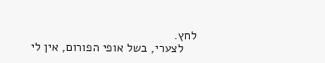לחץ.
    לצערי, בשל אופי הפורום, אין לי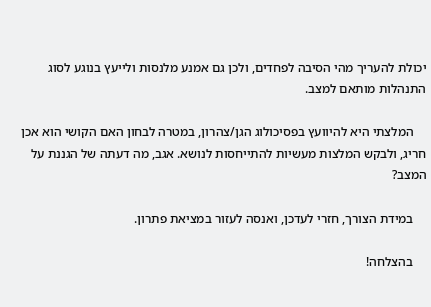יכולת להעריך מהי הסיבה לפחדים, ולכן גם אמנע מלנסות ולייעץ בנוגע לסוג התנהלות מותאם למצב.

    המלצתי היא להיוועץ בפסיכולוג הגן/צהרון, במטרה לבחון האם הקושי הוא אכן חריג, ולבקש המלצות מעשיות להתייחסות לנושא. אגב, מה דעתה של הגננת על המצב?

    במידת הצורך, חזרי לעדכן, ואנסה לעזור במציאת פתרון.

    בהצלחה!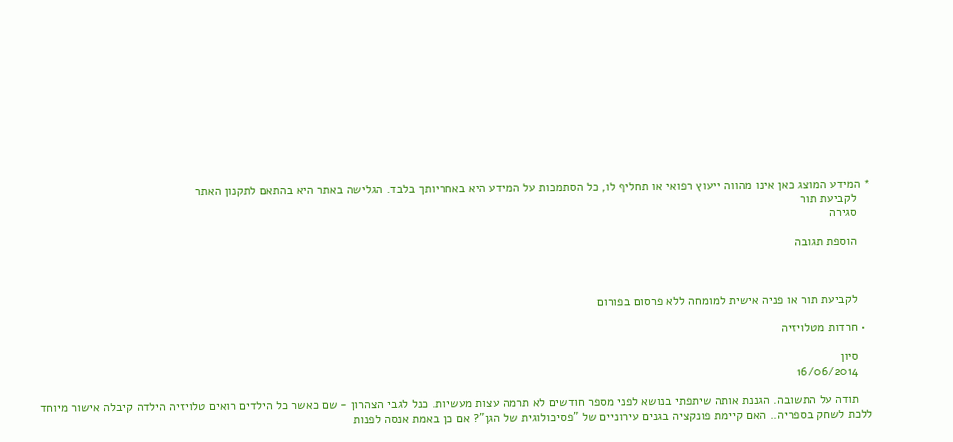* המידע המוצג כאן אינו מהווה ייעוץ רפואי או תחליף לו, כל הסתמכות על המידע היא באחריותך בלבד. הגלישה באתר היא בהתאם לתקנון האתר
    לקביעת תור
    סגירה

    הוספת תגובה



    לקביעת תור או פניה אישית למומחה ללא פרסום בפורום

  • חרדות מטלויזיה

    סיון
    16/06/2014

    תודה על התשובה. הגננת אותה שיתפתי בנושא לפני מספר חודשים לא תרמה עצות מעשיות. כנל לגבי הצהרון - שם כאשר כל הילדים רואים טלויזיה הילדה קיבלה אישור מיוחד ללכת לשחק בספריה.. האם קיימת פונקציה בגנים עירוניים של "פסיכולוגית של הגן"? אם כן באמת אנסה לפנות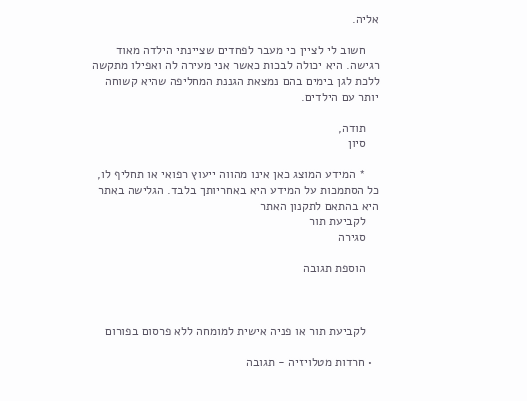אליה.

    חשוב לי לציין כי מעבר לפחדים שציינתי הילדה מאוד רגישה. היא יכולה לבכות כאשר אני מעירה לה ואפילו מתקשה ללכת לגן בימים בהם נמצאת הגננת המחליפה שהיא קשוחה יותר עם הילדים.

    תודה,
    סיון

    * המידע המוצג כאן אינו מהווה ייעוץ רפואי או תחליף לו, כל הסתמכות על המידע היא באחריותך בלבד. הגלישה באתר היא בהתאם לתקנון האתר
    לקביעת תור
    סגירה

    הוספת תגובה



    לקביעת תור או פניה אישית למומחה ללא פרסום בפורום

  • חרדות מטלויזיה - תגובה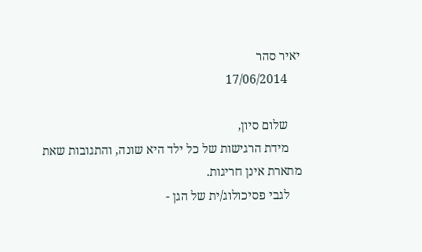יאיר סהר
    17/06/2014

    שלום סיון,
    מידת הרגישות של כל ילד היא שונה, והתגובות שאת מתארת אינן חריגות.
    לגבי פסיכולוג/ית של הגן -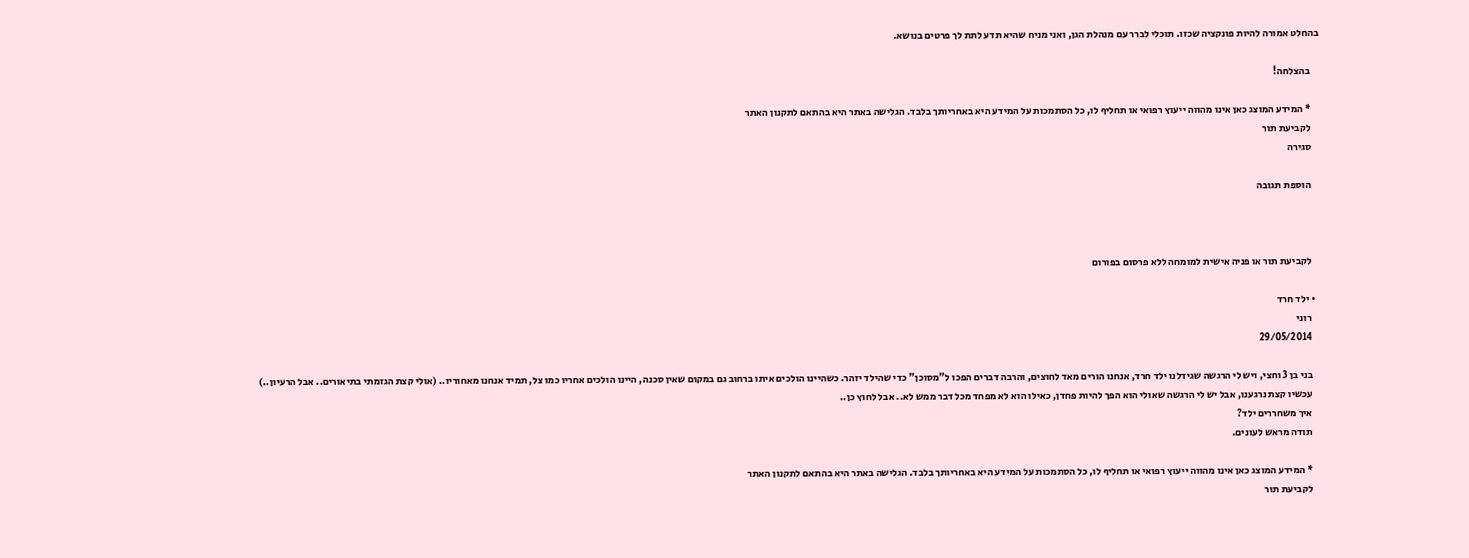בהחלט אמורה להיות פונקציה שכזו. תוכלי לברר עם מנהלת הגן, ואני מניח שהיא תדע לתת לך פרטים בנושא.

    בהצלחה!

    * המידע המוצג כאן אינו מהווה ייעוץ רפואי או תחליף לו, כל הסתמכות על המידע היא באחריותך בלבד. הגלישה באתר היא בהתאם לתקנון האתר
    לקביעת תור
    סגירה

    הוספת תגובה



    לקביעת תור או פניה אישית למומחה ללא פרסום בפורום

  • ילד חרד
    רוני
    29/05/2014

    בני בן 3 וחצי, ויש לי הרגשה שגידלנו ילד חרד, אנחנו הורים מאד לחוצים, והרבה דברים הפכו ל"מסוכן" כדי שהילד יזהר. כשהיינו הולכים איתו ברחוב גם במקום שאין סכנה, היינו הולכים אחריו כמו צל, תמיד אנחנו מאחוריו.. (אולי קצת הגזמתי בתיאורים.. אבל הרעיון..)
    עכשיו קצת נרגענו, אבל יש לי הרגשה שאולי הוא הפך להיות פחדן, כאילו הוא לא מפחד מכל דבר ממש לא.. אבל לחוץ כן..
    איך משחררים ילד?
    תודה מראש לעונים.

    * המידע המוצג כאן אינו מהווה ייעוץ רפואי או תחליף לו, כל הסתמכות על המידע היא באחריותך בלבד. הגלישה באתר היא בהתאם לתקנון האתר
    לקביעת תור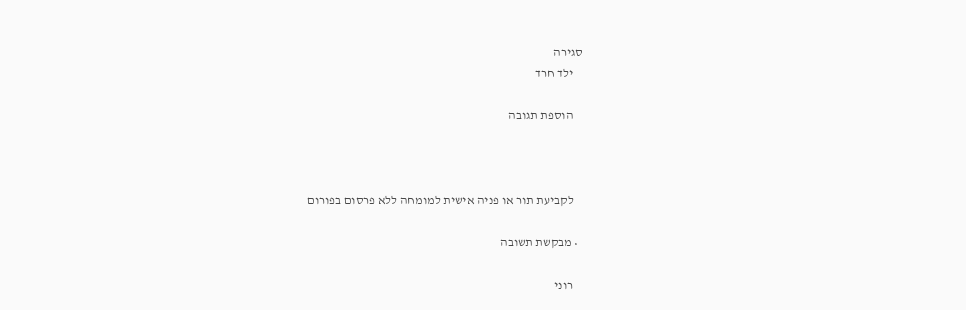סגירה
    ילד חרד

    הוספת תגובה



    לקביעת תור או פניה אישית למומחה ללא פרסום בפורום

  • מבקשת תשובה

    רוני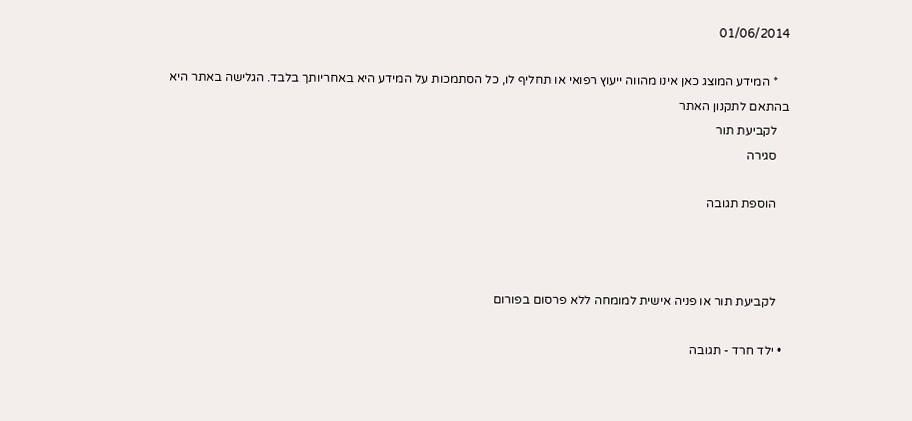01/06/2014

    * המידע המוצג כאן אינו מהווה ייעוץ רפואי או תחליף לו, כל הסתמכות על המידע היא באחריותך בלבד. הגלישה באתר היא בהתאם לתקנון האתר
    לקביעת תור
    סגירה

    הוספת תגובה



    לקביעת תור או פניה אישית למומחה ללא פרסום בפורום

  • ילד חרד - תגובה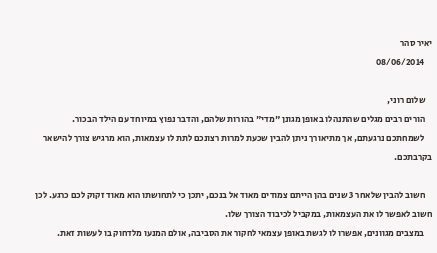יאיר סהר
    08/06/2014

    שלום רוני,
    הורים רבים מגלים שהתנהלו באופן מגונן "מדי" בהורות שלהם, והדבר נפוץ במיוחד עם הילד הבכור.
    לשמחתכם נרגעתם, אך מתיאורך ניתן להבין שכעת למרות רצונכם לתת לו עצמאות, הוא מרגיש צורך להישאר בקרבתכם.

    חשוב להבין שלאחר 3 שנים בהן הייתם צמודים מאוד אל בנכם, יתכן כי לתחושתו הוא מאוד זקוק לכם כרגע. לכן חשוב לאפשר לו את העצמאות, במקביל לכיבוד הצורך שלו.
    במצבים מגוונים, אפשרו לו לגשת באופן עצמאי לחקור את הסביבה, אולם המנעו מלדחוק בו לעשות זאת.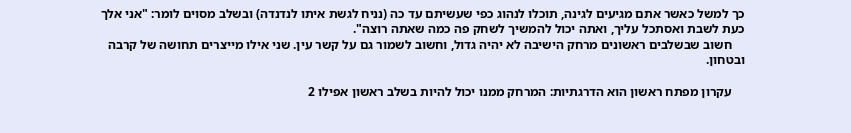כך למשל כאשר אתם מגיעים לגינה, תוכלו לנהוג כפי שעשיתם עד כה (נניח לגשת איתו לנדנדה) ובשלב מסוים לומר: "אני אלך כעת לשבת ואסתכל עליך, ואתה יכול להמשיך לשחק פה כמה שאתה רוצה".
    חשוב שבשלבים ראשונים מרחק הישיבה לא יהיה גדול, וחשוב לשמור גם על קשר עין. שני אילו מייצרים תחושה של קרבה ובטחון.

    עקרון מפתח ראשון הוא הדרגתיות: המרחק ממנו יכול להיות בשלב ראשון אפילו 2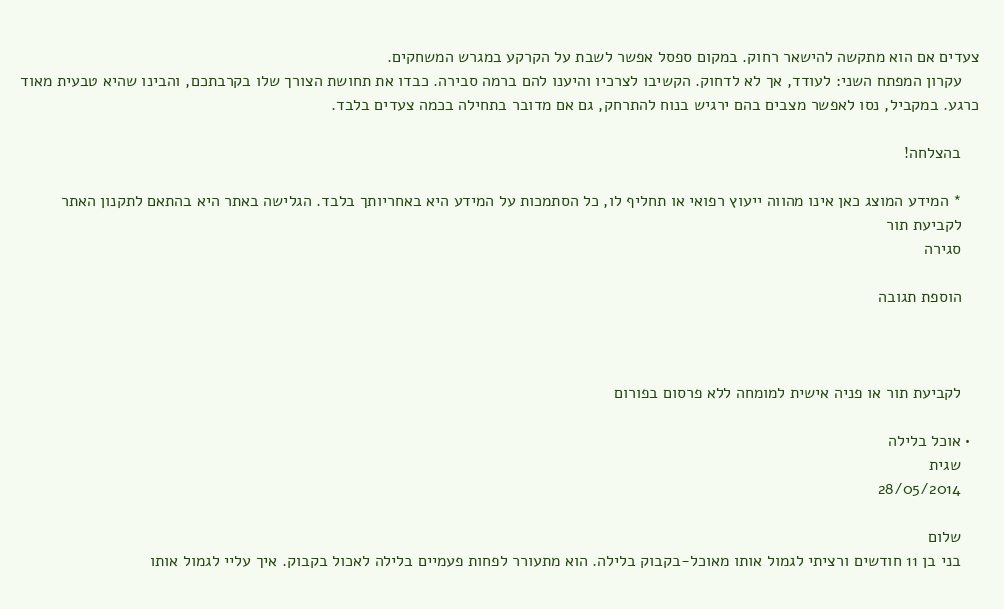צעדים אם הוא מתקשה להישאר רחוק. במקום ספסל אפשר לשבת על הקרקע במגרש המשחקים.
    עקרון המפתח השני: לעודד, אך לא לדחוק. הקשיבו לצרכיו והיענו להם ברמה סבירה. כבדו את תחושת הצורך שלו בקרבתכם, והבינו שהיא טבעית מאוד כרגע. במקביל, נסו לאפשר מצבים בהם ירגיש בנוח להתרחק, גם אם מדובר בתחילה בכמה צעדים בלבד.

    בהצלחה!

    * המידע המוצג כאן אינו מהווה ייעוץ רפואי או תחליף לו, כל הסתמכות על המידע היא באחריותך בלבד. הגלישה באתר היא בהתאם לתקנון האתר
    לקביעת תור
    סגירה

    הוספת תגובה



    לקביעת תור או פניה אישית למומחה ללא פרסום בפורום

  • אוכל בלילה
    שגית
    28/05/2014

    שלום
    בני בן 11 חודשים ורציתי לגמול אותו מאוכל-בקבוק בלילה. הוא מתעורר לפחות פעמיים בלילה לאכול בקבוק. איך עליי לגמול אותו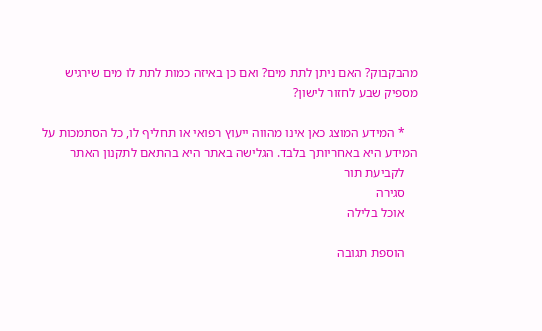מהבקבוק? האם ניתן לתת מים? ואם כן באיזה כמות לתת לו מים שירגיש מספיק שבע לחזור לישון?

    * המידע המוצג כאן אינו מהווה ייעוץ רפואי או תחליף לו, כל הסתמכות על המידע היא באחריותך בלבד. הגלישה באתר היא בהתאם לתקנון האתר
    לקביעת תור
    סגירה
    אוכל בלילה

    הוספת תגובה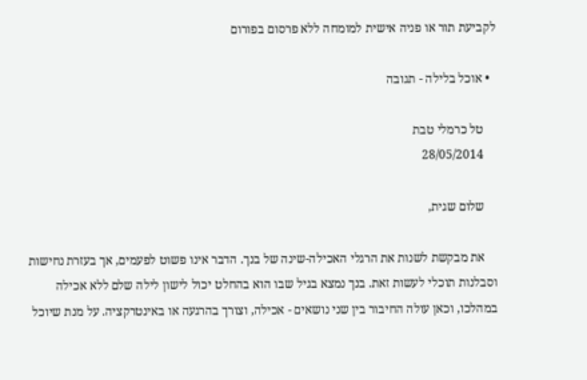לקביעת תור או פניה אישית למומחה ללא פרסום בפורום

  • אוכל בלילה - תגובה

    טל כרמלי טבת
    28/05/2014

    שלום שגית,

    את מבקשת לשנות את הרגלי האכילה-שינה של בנך. הדבר אינו פשוט לפעמים, אך בעזרת נחישות וסבלנות תוכלי לעשות זאת. בנך נמצא בגיל שבו הוא בהחלט יכול לישון לילה שלם ללא אכילה במהלכו, וכאן עולה החיבור בין שני נושאים - אכילה, וצורך בהרגעה או באינטרקציה. על מנת שיוכל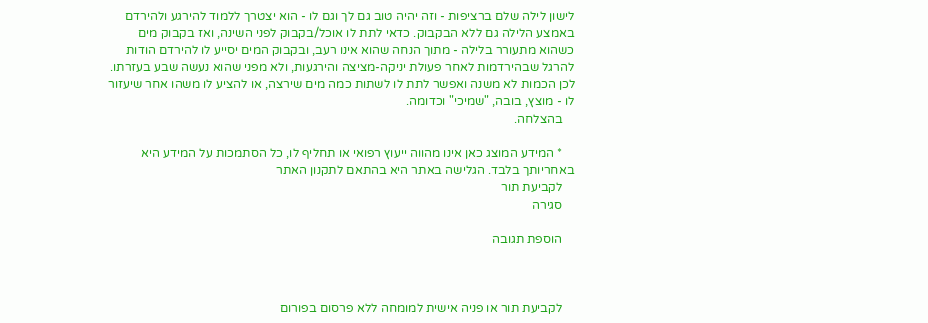לישון לילה שלם ברציפות - וזה יהיה טוב גם לך וגם לו - הוא יצטרך ללמוד להירגע ולהירדם באמצע הלילה גם ללא הבקבוק. כדאי לתת לו אוכל/בקבוק לפני השינה, ואז בקבוק מים כשהוא מתעורר בלילה - מתוך הנחה שהוא אינו רעב, ובקבוק המים יסייע לו להירדם הודות להרגל שבהירדמות לאחר פעולת יניקה-מציצה והירגעות, ולא מפני שהוא נעשה שבע בעזרתו. לכן הכמות לא משנה ואפשר לתת לו לשתות כמה מים שירצה, או להציע לו משהו אחר שיעזור לו - מוצץ, בובה, "שמיכי" וכדומה.
    בהצלחה.

    * המידע המוצג כאן אינו מהווה ייעוץ רפואי או תחליף לו, כל הסתמכות על המידע היא באחריותך בלבד. הגלישה באתר היא בהתאם לתקנון האתר
    לקביעת תור
    סגירה

    הוספת תגובה



    לקביעת תור או פניה אישית למומחה ללא פרסום בפורום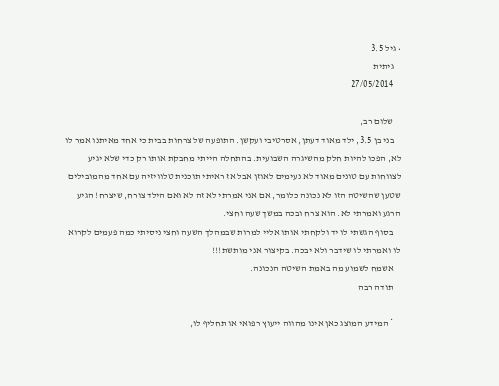• גיל 3.5
    גיתית
    27/05/2014

    שלום רב,
    בני בן 3.5, ילד מאוד דעתן, אסרטיבי ועקשן. התופעה של צרחות בבית כי אחד מאיתנו אמר לו לא, הפכו להיות חלק מהשיגרה השבועית. בהתחלה הייתי מחבקת אותו רק כדי שלא יגיע לצווחות עם טונים מאוד לא נעימים לאוזן אבל אז ראיתי תוכנית טלוויזיה עם אחד מהמובילים שטען שהשיטה הזו לא נכונה כלומר, אם אני אמרתי לא זה לא ואם הילד צורח, שיצרח! הגיע הרגע ואמרתי לא. הוא צרח ובכה במשך שעה וחצי.
    בסוף הגשתי לו יד ולקחתי אותו אליי למרות שבמהלך השעה וחצי ניסיתי כמה פעמים לקרוא לו ואמרתי לו שידבר ולא יבכה. בקיצור אני מותשת!!!
    אשמח לשמוע מה באמת השיטה הנכונה.
    תודה רבה

    * המידע המוצג כאן אינו מהווה ייעוץ רפואי או תחליף לו,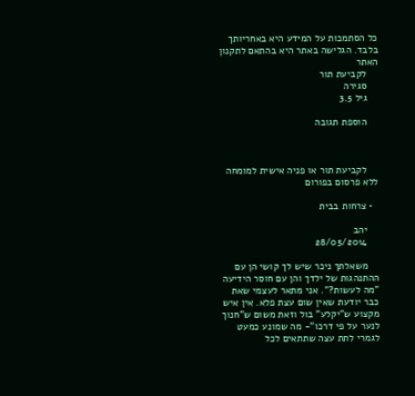כל הסתמכות על המידע היא באחריותך בלבד. הגלישה באתר היא בהתאם לתקנון האתר
    לקביעת תור
    סגירה
    גיל 3.5

    הוספת תגובה



    לקביעת תור או פניה אישית למומחה ללא פרסום בפורום

  • צרחות בבית

    יהב
    28/05/2014

    משאלתך ניכר שיש לך קושי הן עם ההתנהגות של ילדך והן עם חוסר הידיעה "מה לעשות?". אני מתאר לעצמי שאת כבר יודעת שאין שום עצת פלא. אין איש מקצוע ש"יקלע" בול וזאת משום ש"חנוך לנער על פי דרכו"- מה שמונע כמעט לגמרי לתת עצה שתתאים לכל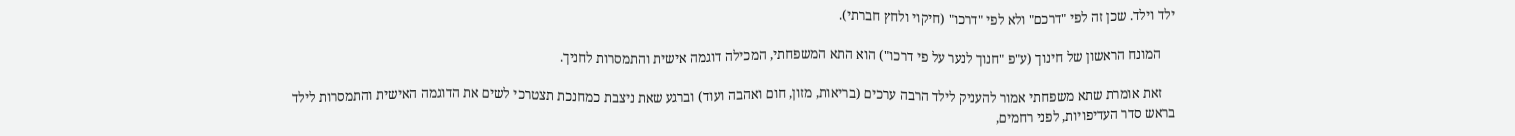ילד וילד. שכן זה לפי "דרכם" ולא לפי "דרכו" (חיקוי ולחץ חברתי).

    המונח הראשון של חינוך (ע"פ "חנוך לנער על פי דרכו") הוא התא המשפחתי, המכילה דוגמה אישית והתמסרות לחניך.

    זאת אומרת שתא משפחתי אמור להעניק לילד הרבה ערכים (בריאות, מזון, חום ואהבה ועוד) וברגע שאת ניצבת כמחנכת תצטרכי לשים את הדוגמה האישית והתמסרות לילד בראש סדר העדיפויות, לפני רחמים,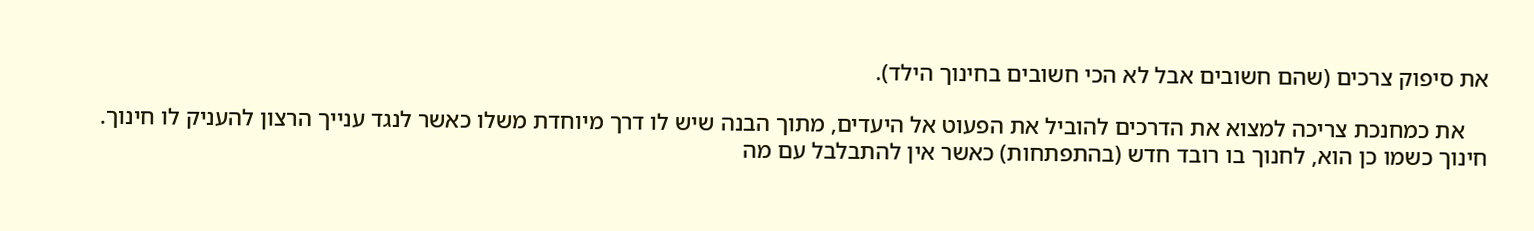את סיפוק צרכים (שהם חשובים אבל לא הכי חשובים בחינוך הילד).

    את כמחנכת צריכה למצוא את הדרכים להוביל את הפעוט אל היעדים, מתוך הבנה שיש לו דרך מיוחדת משלו כאשר לנגד ענייך הרצון להעניק לו חינוך. חינוך כשמו כן הוא, לחנוך בו רובד חדש (בהתפתחות) כאשר אין להתבלבל עם מה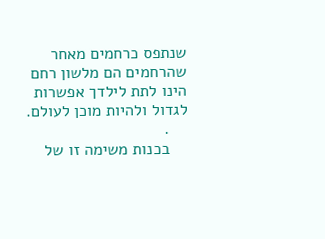שנתפס כרחמים מאחר שהרחמים הם מלשון רחם הינו לתת לילדך אפשרות לגדול ולהיות מוכן לעולם.
    .
    בכנות משימה זו של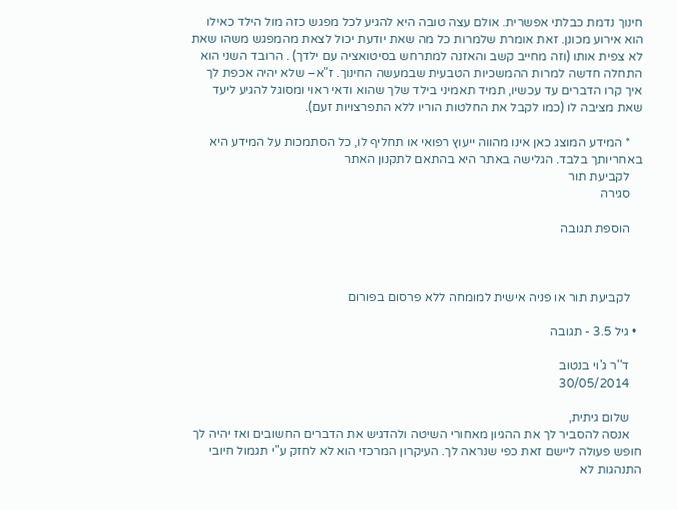חינוך נדמת כבלתי אפשרית. אולם עצה טובה היא להגיע לכל מפגש כזה מול הילד כאילו הוא אירוע מכונן. זאת אומרת שלמרות כל מה שאת יודעת יכול לצאת מהמפגש משהו שאת לא צפית אותו (וזה מחייב קשב והאזנה למתרחש בסיטואציה עם ילדך) . הרובד השני הוא התחלה חדשה למרות ההמשכיות הטבעית שבמעשה החינוך. ז"א– שלא יהיה אכפת לך איך קרו הדברים עד עכשיו, תמיד תאמיני בילד שלך שהוא ודאי ראוי ומסוגל להגיע ליעד שאת מציבה לו (כמו לקבל את החלטות הוריו ללא התפרצויות זעם).

    * המידע המוצג כאן אינו מהווה ייעוץ רפואי או תחליף לו, כל הסתמכות על המידע היא באחריותך בלבד. הגלישה באתר היא בהתאם לתקנון האתר
    לקביעת תור
    סגירה

    הוספת תגובה



    לקביעת תור או פניה אישית למומחה ללא פרסום בפורום

  • גיל 3.5 - תגובה

    ד''ר ג'וי בנטוב
    30/05/2014

    שלום גיתית,
    אנסה להסביר לך את ההגיון מאחורי השיטה ולהדגיש את הדברים החשובים ואז יהיה לך חופש פעולה ליישם זאת כפי שנראה לך. העיקרון המרכזי הוא לא לחזק ע"י תגמול חיובי התנהגות לא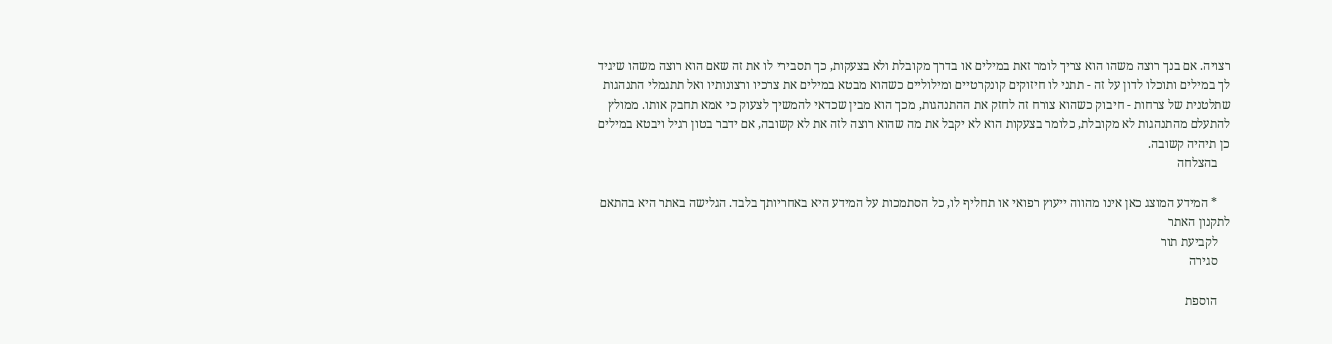רצויה. אם בנך רוצה משהו הוא צריך לומר זאת במילים או בדרך מקובלת ולא בצעקות, כך תסבירי לו את זה שאם הוא רוצה משהו שיגיד לך במילים ותוכלו לדון על זה - תתני לו חיזוקים קונקרטיים ומילוליים כשהוא מבטא במילים את צרכיו ורצונותיו ואל תתגמלי התנהגות שתלטנית של צרחות - חיבוק כשהוא צורח זה לחזק את ההתנהגות, מכך הוא מבין שכדאי להמשיך לצעוק כי אמא תחבק אותו. ממולץ להתעלם מהתנהגות לא מקובלת, כלומר בצעקות הוא לא יקבל את מה שהוא רוצה לזה את לא קשובה, אם ידבר בטון רגיל ויבטא במילים כן תיהיה קשובה.
    בהצלחה

    * המידע המוצג כאן אינו מהווה ייעוץ רפואי או תחליף לו, כל הסתמכות על המידע היא באחריותך בלבד. הגלישה באתר היא בהתאם לתקנון האתר
    לקביעת תור
    סגירה

    הוספת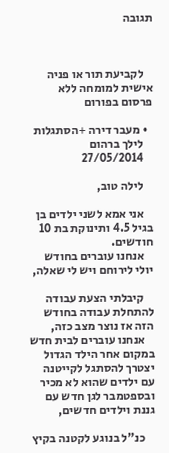תגובה



    לקביעת תור או פניה אישית למומחה ללא פרסום בפורום

  • מעבר דירה +הסתגלות
    לילך ברהום
    27/05/2014

    לילה טוב,

    אני אמא לשני ילדים בן בגיל 4.5 ותינוקת בת 10 חודשים.
    אנחנו עוברים בחודש יולי לירוחם ויש לי שאלה,

    קיבלתי הצעת עבודה להתחלת עבודה בחודש הזה אז נוצר מצב כזה,
    אנחנו עוברים לבית חדש במקום אחר הילד הגדול יצטרך להסתגל לקייטנה עם ילדים שהוא לא מכיר ובספטמבר לגן חדש עם גננת וילדים חדשים,

    כנ"ל בנוגע לקטנה בקיץ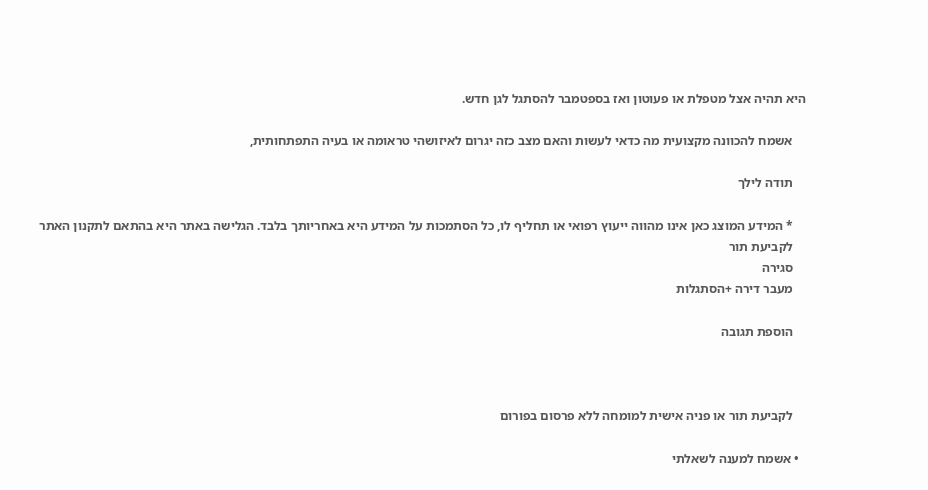היא תהיה אצל מטפלת או פעוטון ואז בספטמבר להסתגל לגן חדש.

    אשמח להכוונה מקצועית מה כדאי לעשות והאם מצב כזה יגרום לאיזושהי טראומה או בעיה התפתחותית,

    תודה לילך

    * המידע המוצג כאן אינו מהווה ייעוץ רפואי או תחליף לו, כל הסתמכות על המידע היא באחריותך בלבד. הגלישה באתר היא בהתאם לתקנון האתר
    לקביעת תור
    סגירה
    מעבר דירה +הסתגלות

    הוספת תגובה



    לקביעת תור או פניה אישית למומחה ללא פרסום בפורום

  • אשמח למענה לשאלתי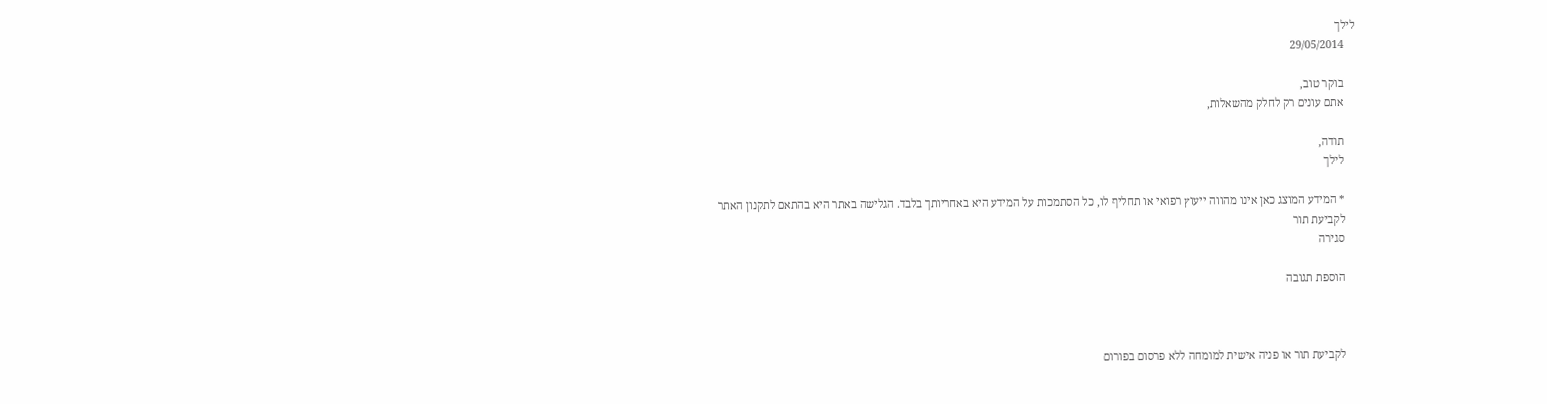לילך
    29/05/2014

    בוקר טוב,
    אתם עונים רק לחלק מהשאלות,

    תודה,
    לילך

    * המידע המוצג כאן אינו מהווה ייעוץ רפואי או תחליף לו, כל הסתמכות על המידע היא באחריותך בלבד. הגלישה באתר היא בהתאם לתקנון האתר
    לקביעת תור
    סגירה

    הוספת תגובה



    לקביעת תור או פניה אישית למומחה ללא פרסום בפורום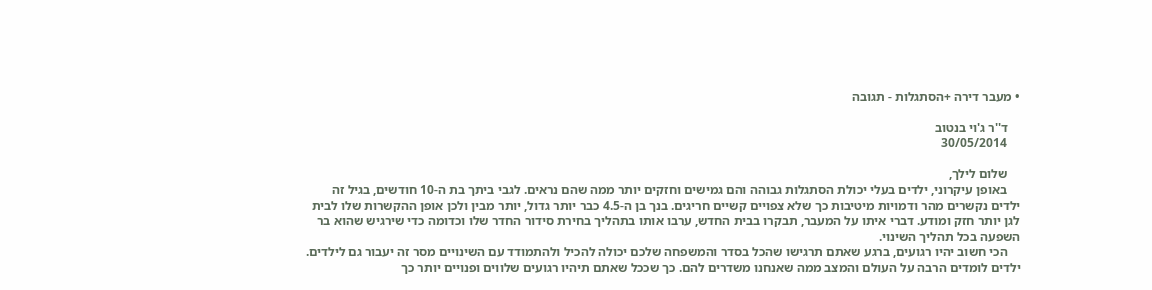• מעבר דירה +הסתגלות - תגובה

    ד''ר ג'וי בנטוב
    30/05/2014

    שלום לילך,
    באופן עיקרוני, ילדים בעלי יכולת הסתגלות גבוהה והם גמישים וחזקים יותר ממה שהם נראים. לגבי ביתך בת ה-10 חודשים, בגיל זה ילדים נקשרים מהר ודמויות מיטיבות כך שלא צפויים קשיים חריגים. בנך בן ה-4.5 כבר יותר גדול, יותר מבין ולכן אופן ההקשרות שלו לבית לגן יותר חזק ומודע. דברי איתו על המעבר, תבקרו בבית החדש, ערבו אותו בתהליך בחירת סידור החדר שלו וכדומה כדי שירגיש שהוא בר השפעה בכל תהליך השינוי.
    הכי חשוב יהיו רגועים, ברגע שאתם תרגישו שהכל בסדר והמשפחה שלכם יכולה להכיל ולהתמודד עם השינויים מסר זה יעבור גם לילדים. ילדים לומדים הרבה על העולם והמצב ממה שאנחנו משדרים להם. כך שככל שאתם תיהיו רגועים שלווים ופנויים יותר כך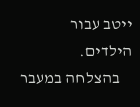ייטב עבור הילדים.
    בהצלחה במעבר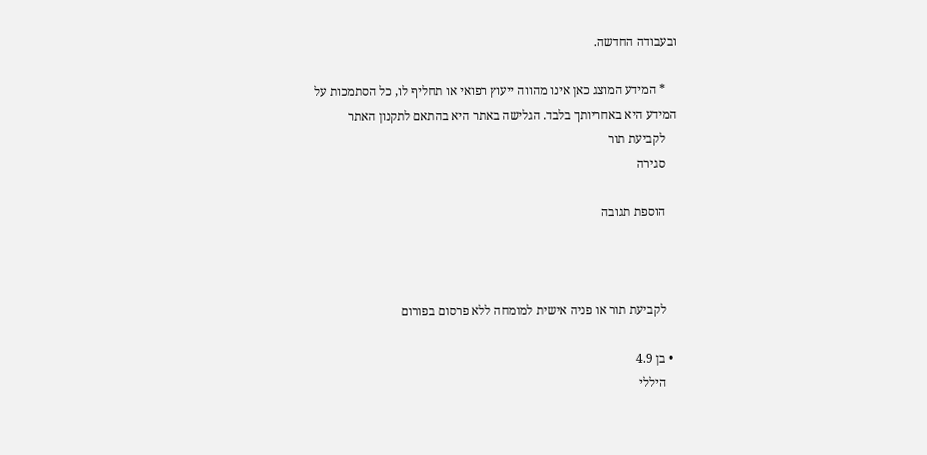ובעבודה החדשה.

    * המידע המוצג כאן אינו מהווה ייעוץ רפואי או תחליף לו, כל הסתמכות על המידע היא באחריותך בלבד. הגלישה באתר היא בהתאם לתקנון האתר
    לקביעת תור
    סגירה

    הוספת תגובה



    לקביעת תור או פניה אישית למומחה ללא פרסום בפורום

  • בן 4.9
    היללי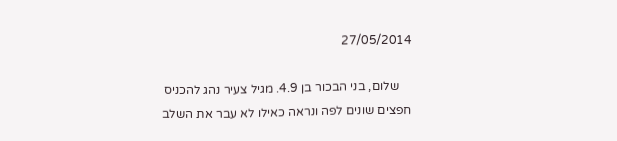27/05/2014

    שלום, בני הבכור בן 4.9. מגיל צעיר נהג להכניס חפצים שונים לפה ונראה כאילו לא עבר את השלב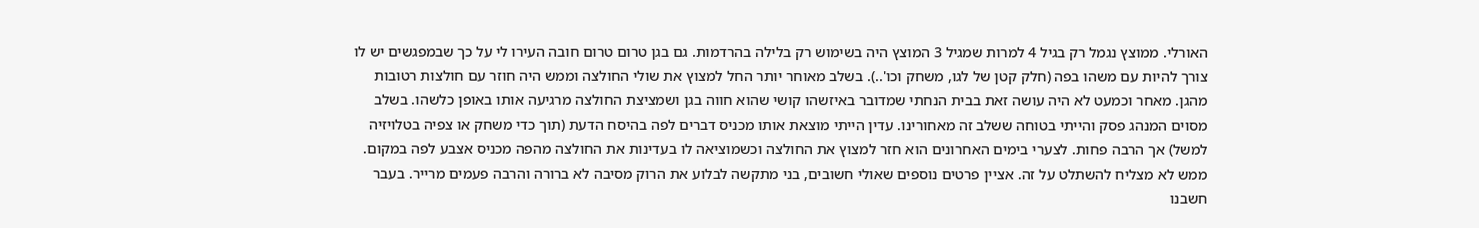האורלי. ממוצץ נגמל רק בגיל 4 למרות שמגיל 3 המוצץ היה בשימוש רק בלילה בהרדמות. גם בגן טרום טרום חובה העירו לי על כך שבמפגשים יש לו צורך להיות עם משהו בפה (חלק קטן של לגו, משחק וכו'..). בשלב מאוחר יותר החל למצוץ את שולי החולצה וממש היה חוזר עם חולצות רטובות מהגן. מאחר וכמעט לא היה עושה זאת בבית הנחתי שמדובר באיזשהו קושי שהוא חווה בגן ושמציצת החולצה מרגיעה אותו באופן כלשהו. בשלב מסוים המנהג פסק והייתי בטוחה ששלב זה מאחורינו. עדין הייתי מוצאת אותו מכניס דברים לפה בהיסח הדעת (תוך כדי משחק או צפיה בטלויזיה למשל) אך הרבה פחות. לצערי בימים האחרונים הוא חזר למצוץ את החולצה וכשמוציאה לו בעדינות את החולצה מהפה מכניס אצבע לפה במקום. ממש לא מצליח להשתלט על זה. אציין פרטים נוספים שאולי חשובים, בני מתקשה לבלוע את הרוק מסיבה לא ברורה והרבה פעמים מרייר. בעבר חשבנו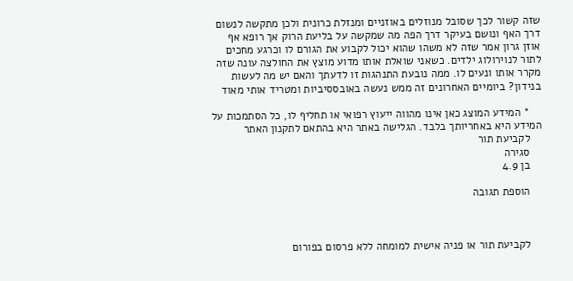שזה קשור לכך שסובל מנוזלים באוזניים ומנזלת כרונית ולכן מתקשה לנשום דרך האף ונושם בעיקר דרך הפה מה שמקשה על בליעת הרוק אך רופא אף אוזן גרון אמר שזה לא משהו שהוא יכול לקבוע את הגורם לו וכרגע מחכים לתור לנוירולוג ילדים. כשאני שואלת אותו מדוע מוצץ את החולצה עונה שזה מקרר אותו ונעים לו. ממה נובעת התנהגות זו לדעתך והאם יש מה לעשות בנידון? ביומיים האחרונים זה ממש נעשה באובססיביות ומטריד אותי מאוד

    * המידע המוצג כאן אינו מהווה ייעוץ רפואי או תחליף לו, כל הסתמכות על המידע היא באחריותך בלבד. הגלישה באתר היא בהתאם לתקנון האתר
    לקביעת תור
    סגירה
    בן 4.9

    הוספת תגובה



    לקביעת תור או פניה אישית למומחה ללא פרסום בפורום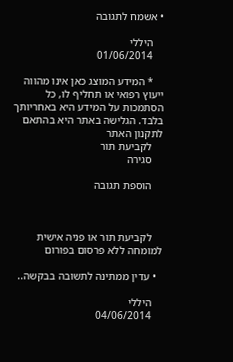• אשמח לתגובה

    היללי
    01/06/2014

    * המידע המוצג כאן אינו מהווה ייעוץ רפואי או תחליף לו, כל הסתמכות על המידע היא באחריותך בלבד. הגלישה באתר היא בהתאם לתקנון האתר
    לקביעת תור
    סגירה

    הוספת תגובה



    לקביעת תור או פניה אישית למומחה ללא פרסום בפורום

  • עדין ממתינה לתשובה בבקשה..

    היללי
    04/06/2014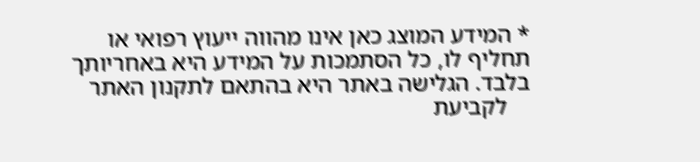* המידע המוצג כאן אינו מהווה ייעוץ רפואי או תחליף לו, כל הסתמכות על המידע היא באחריותך בלבד. הגלישה באתר היא בהתאם לתקנון האתר
    לקביעת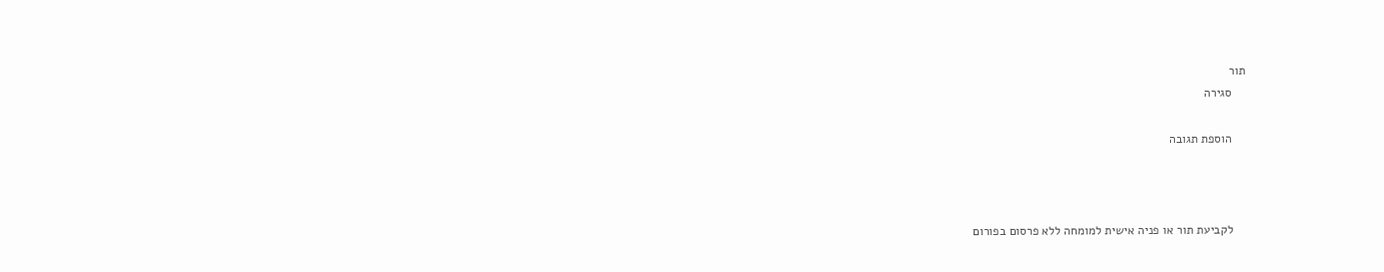תור
    סגירה

    הוספת תגובה



    לקביעת תור או פניה אישית למומחה ללא פרסום בפורום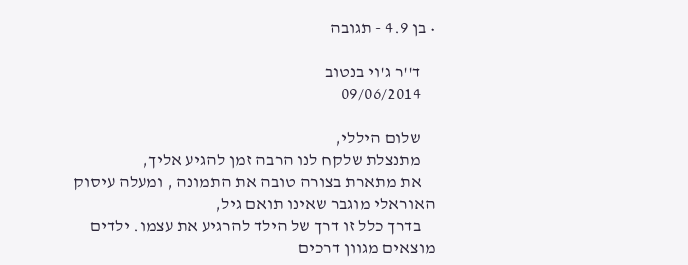• בן 4.9 - תגובה

    ד''ר ג'וי בנטוב
    09/06/2014

    שלום היללי,
    מתנצלת שלקח לנו הרבה זמן להגיע אליך,
    את מתארת בצורה טובה את התמונה , ומעלה עיסוק האוראלי מוגבר שאינו תואם גיל,
    בדרך כלל זו דרך של הילד להרגיע את עצמו. ילדים מוצאים מגוון דרכים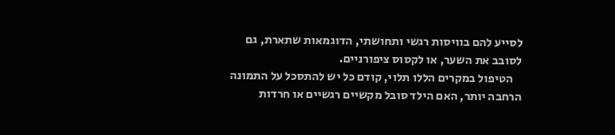לסייע להם בוויסות רגשי ותחושתי, הדוגמאות שתארת, גם לסובב את השער, או לקסוס ציפורניים.
    הטיפול במקרים הללו תלוי, קודם כל יש להתסכל על התמונה הרחבה יותר, האם הילד סובל מקשיים רגשיים או חרדות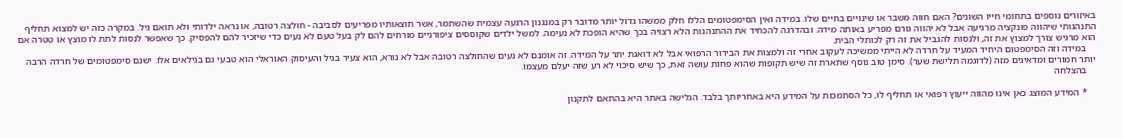באיזורים נוספים בתחומי חייו השונים? האם חווה משבר או שינויים בחיים שלו. במידה ואין הסימפטומים הללו חלק ממשהו גדול יותר מדובר רק במנגנון הרגעה עצמית שהשתמר, אשר תוצאותיו מפריעים לסביבה - חולצה רטובה, או נראה ילדותי ולא תואם גיל. במקרה כזה יש למצוא תחליף התנהגותי שיהווה פונקציה מרגיעה אבל לא יהווה גורם מפריע באותה מידה. ובהדרגה להכחיד את ההתנהגות הלא רצויה בכך שהיא הופכת לא נעימה. למשל ילדים שקוססים ציפורניים מורחים להם לק בעל טעם לא נעים כדי שיזכיר להם להפסיק. כך שאפשר לנסות לתת לו מוצץ או טטרה אם הוא מרגיש צורך למצוץ את זה, ולנסות להגביל את זה רק לכותלי הבית.
    במידה וזה הסימפטום היחיד המעיד על חרדה לא הייתי ממשיכה לעקוב אחרי זה ולמצות את הבירור הרפואי אבל לא דואגת יתר על המידה. זה אומנם לא נעים שהחולצה רטובה אבל לא נורא, הוא צעיר בגיל והעיסוק האוראלי הוא טבעי גם בגילאים אלו. ישנם סימפטומים של חרדה הרבה יותר חמורים ומדאיגים מזה (לדוגמה תלישת שער). סימן טוב נוסף שתארת זה שיש תקופות שהוא פחות עושה זאת, כך שיש סיכוי לא רע שזה יעלם מעצמו.
    בהצלחה

    * המידע המוצג כאן אינו מהווה ייעוץ רפואי או תחליף לו, כל הסתמכות על המידע היא באחריותך בלבד. הגלישה באתר היא בהתאם לתקנון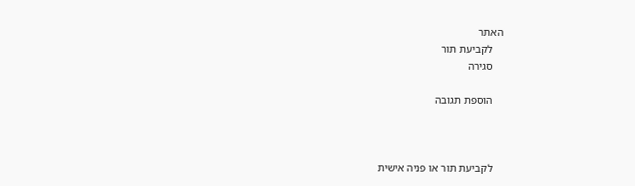האתר
    לקביעת תור
    סגירה

    הוספת תגובה



    לקביעת תור או פניה אישית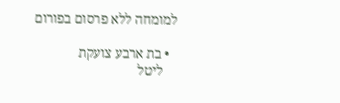למומחה ללא פרסום בפורום

  • בת ארבע צועקת
    ליטל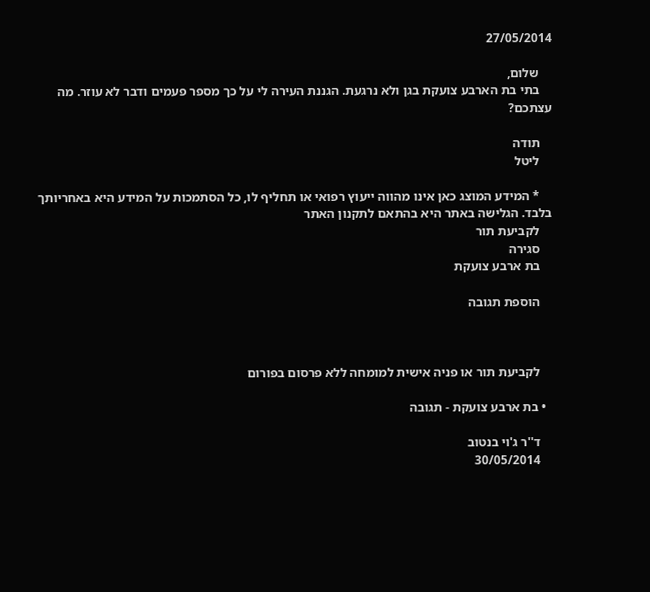27/05/2014

    שלום,
    בתי בת הארבע צועקת בגן ולא נרגעת. הגננת העירה לי על כך מספר פעמים ודבר לא עוזר. מה עצתכם?

    תודה
    ליטל

    * המידע המוצג כאן אינו מהווה ייעוץ רפואי או תחליף לו, כל הסתמכות על המידע היא באחריותך בלבד. הגלישה באתר היא בהתאם לתקנון האתר
    לקביעת תור
    סגירה
    בת ארבע צועקת

    הוספת תגובה



    לקביעת תור או פניה אישית למומחה ללא פרסום בפורום

  • בת ארבע צועקת - תגובה

    ד''ר ג'וי בנטוב
    30/05/2014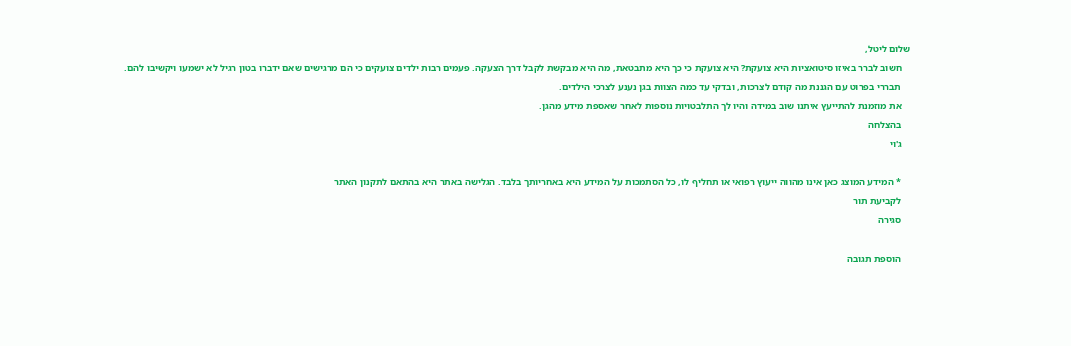שלום ליטל,
    חשוב לברר באיזו סיטואציות היא צועקת? היא צועקת כי כך היא מתבטאת, מה היא מבקשת לקבל דרך הצעקה. פעמים רבות ילדים צועקים כי הם מרגישים שאם ידברו בטון רגיל לא ישמעו ויקשיבו להם.
    תבררי בפרוט עם הגננת מה קודם לצרכות, ובדקי עד כמה הצוות בגן נענע לצרכי הילדים.
    את מוזמנת להתייעץ איתנו שוב במידה והיו לך התלבטויות נוספות לאחר שאספת מידע מהגן.
    בהצלחה
    ג'וי

    * המידע המוצג כאן אינו מהווה ייעוץ רפואי או תחליף לו, כל הסתמכות על המידע היא באחריותך בלבד. הגלישה באתר היא בהתאם לתקנון האתר
    לקביעת תור
    סגירה

    הוספת תגובה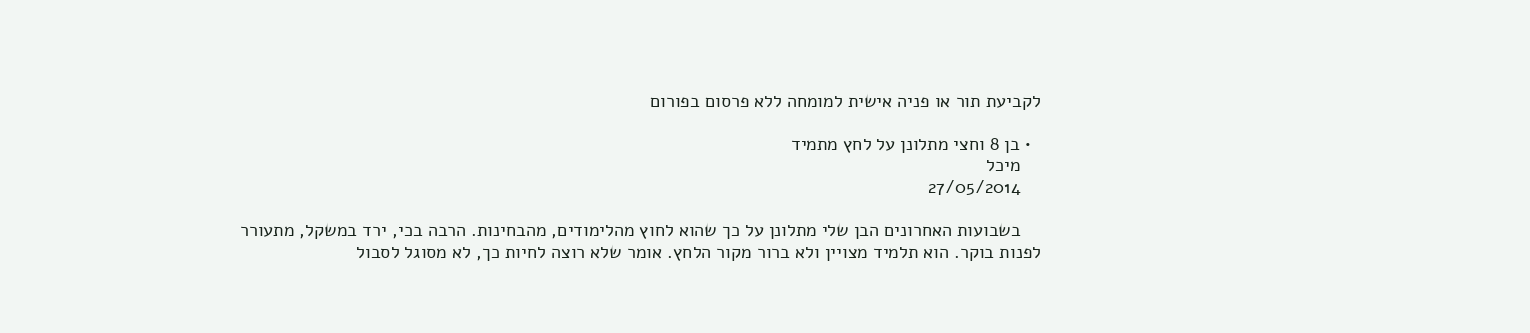לקביעת תור או פניה אישית למומחה ללא פרסום בפורום

  • בן 8 וחצי מתלונן על לחץ מתמיד
    מיכל
    27/05/2014

    בשבועות האחרונים הבן שלי מתלונן על כך שהוא לחוץ מהלימודים, מהבחינות. הרבה בכי, ירד במשקל, מתעורר לפנות בוקר. הוא תלמיד מצויין ולא ברור מקור הלחץ. אומר שלא רוצה לחיות כך, לא מסוגל לסבול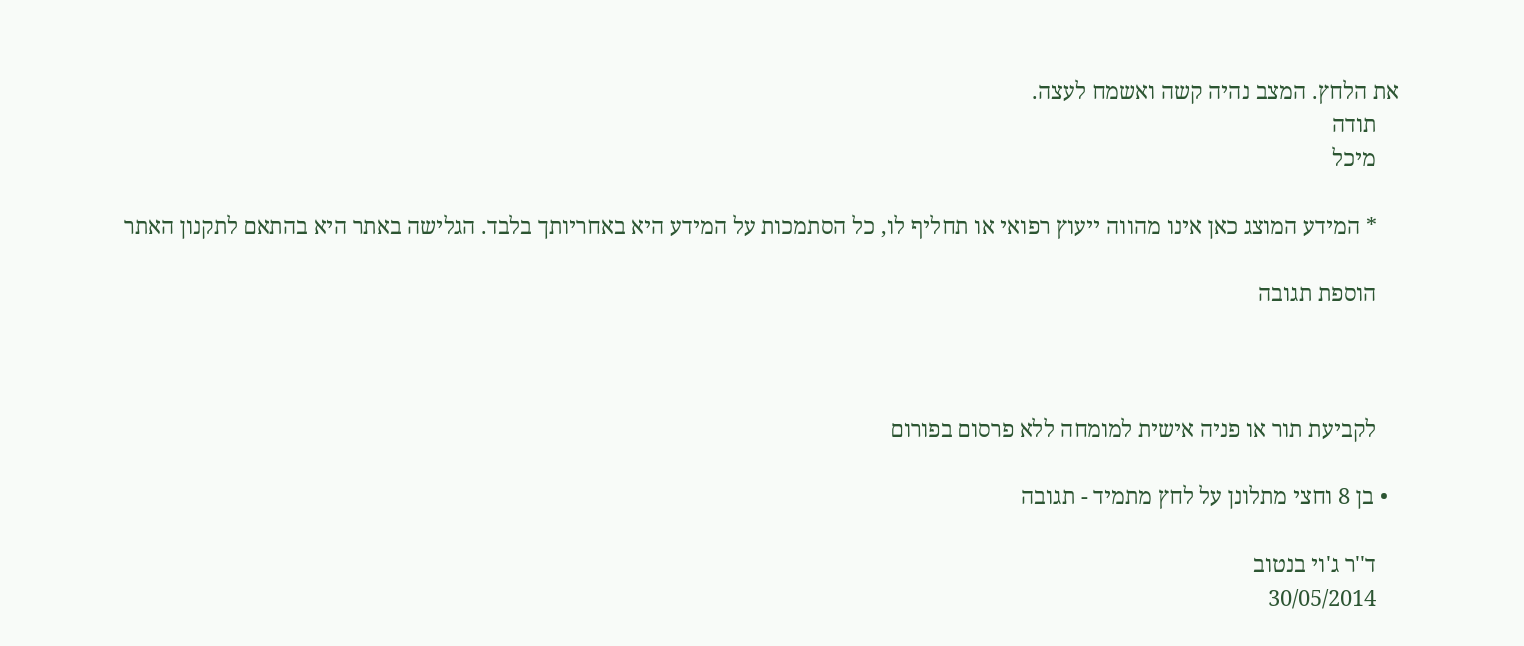את הלחץ. המצב נהיה קשה ואשמח לעצה.
    תודה
    מיכל

    * המידע המוצג כאן אינו מהווה ייעוץ רפואי או תחליף לו, כל הסתמכות על המידע היא באחריותך בלבד. הגלישה באתר היא בהתאם לתקנון האתר

    הוספת תגובה



    לקביעת תור או פניה אישית למומחה ללא פרסום בפורום

  • בן 8 וחצי מתלונן על לחץ מתמיד - תגובה

    ד''ר ג'וי בנטוב
    30/05/2014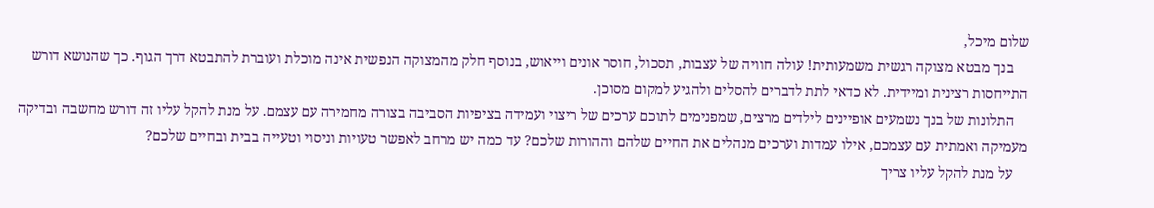שלום מיכל,
    בנך מבטא מצוקה רגשית משמעותית! עולה חוויה של עצבות, תסכול, חוסר אונים וייאוש, בנוסף חלק מהמצוקה הנפשית אינה מוכלת ועוברת להתבטא דרך הגוף. כך שהנושא דורש התייחסות רצינית ומיידית. לא כדאי לתת לדברים להסלים ולהגיע למקום מסוכן.
    התלונות של בנך נשמעים אופיינים לילדים מרצים, שמפנימים לתוכם ערכים של ריצוי ועמידה בציפיות הסביבה בצורה מחמירה עם עצמם. על מנת להקל עליו זה דורש מחשבה ובדיקה מעמיקה ואמתית עם עצמכם, אילו עמדות וערכים מנהלים את החיים שלהם וההורות שלכם? עד כמה יש מרחב לאפשר טעויות וניסוי וטעייה בבית ובחיים שלכם?
    על מנת להקל עליו צריך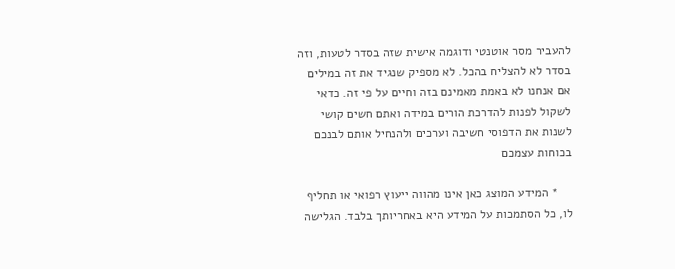להעביר מסר אוטנטי ודוגמה אישית שזה בסדר לטעות, וזה בסדר לא להצליח בהכל. לא מספיק שנגיד את זה במילים אם אנחנו לא באמת מאמינם בזה וחיים על פי זה. כדאי לשקול לפנות להדרכת הורים במידה ואתם חשים קושי לשנות את הדפוסי חשיבה וערכים ולהנחיל אותם לבנכם בכוחות עצמכם

    * המידע המוצג כאן אינו מהווה ייעוץ רפואי או תחליף לו, כל הסתמכות על המידע היא באחריותך בלבד. הגלישה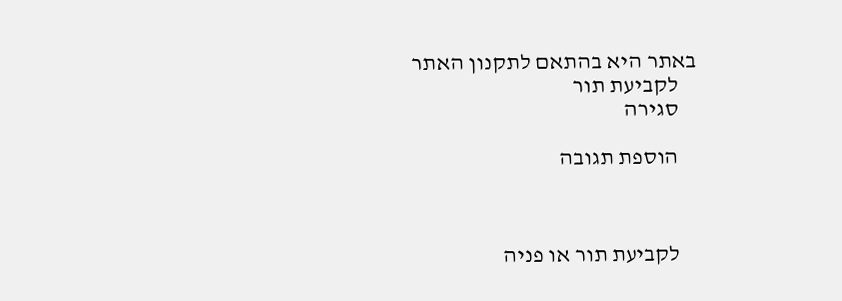באתר היא בהתאם לתקנון האתר
    לקביעת תור
    סגירה

    הוספת תגובה



    לקביעת תור או פניה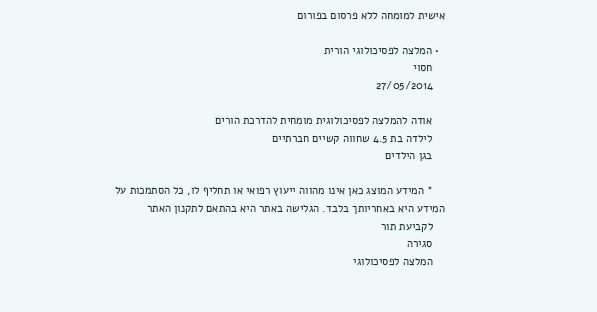אישית למומחה ללא פרסום בפורום

  • המלצה לפסיכולוגי הורית
    חסוי
    27/05/2014

    אודה להמלצה לפסיכולוגית מומחית להדרכת הורים
    לילדה בת 4.5 שחווה קשיים חברתיים
    בגן הילדים

    * המידע המוצג כאן אינו מהווה ייעוץ רפואי או תחליף לו, כל הסתמכות על המידע היא באחריותך בלבד. הגלישה באתר היא בהתאם לתקנון האתר
    לקביעת תור
    סגירה
    המלצה לפסיכולוגי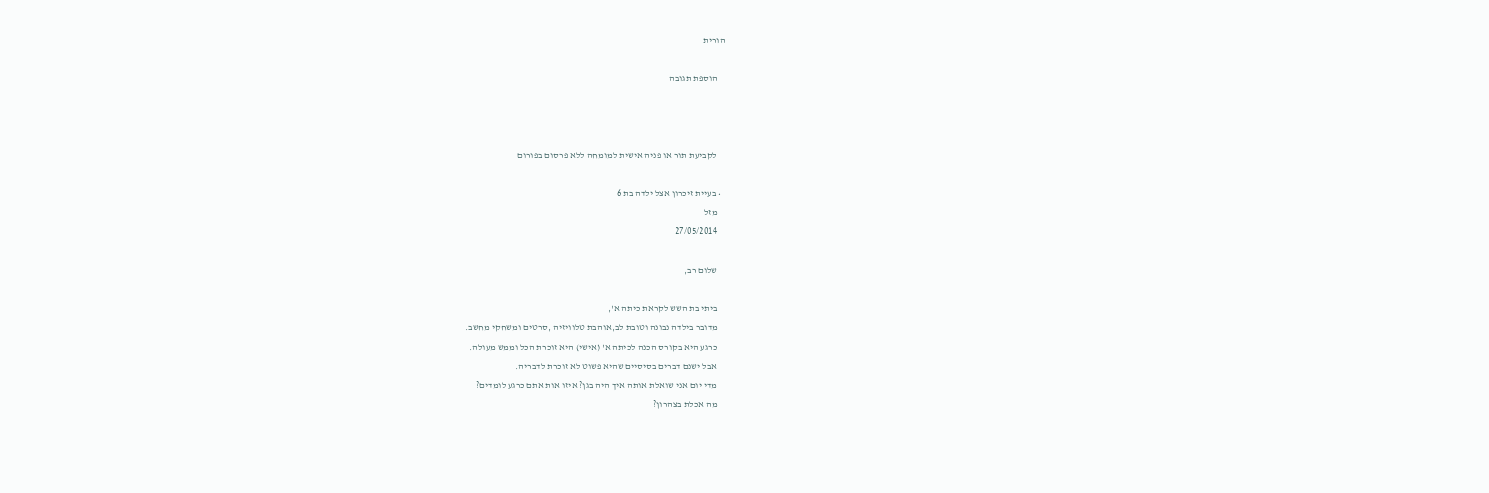הורית

    הוספת תגובה



    לקביעת תור או פניה אישית למומחה ללא פרסום בפורום

  • בעיית זיכרון אצל ילדה בת 6
    מזל
    27/05/2014

    שלום רב,

    ביתי בת השש לקראת כיתה א',
    מדובר בילדה נבונה וטובת לב,אוהבת טלוויזיה ,סרטים ומשחקי מחשב.
    כרגע היא בקורס הכנה לכיתה א' (אישי) היא זוכרת הכל וממש מעולה.
    אבל ישנם דברים בסיסיים שהיא פשוט לא זוכרת לדבריה.
    מדי יום אני שואלת אותה איך היה בגן? איזו אות אתם כרגע לומדים?
    מה אכלת בצהרון?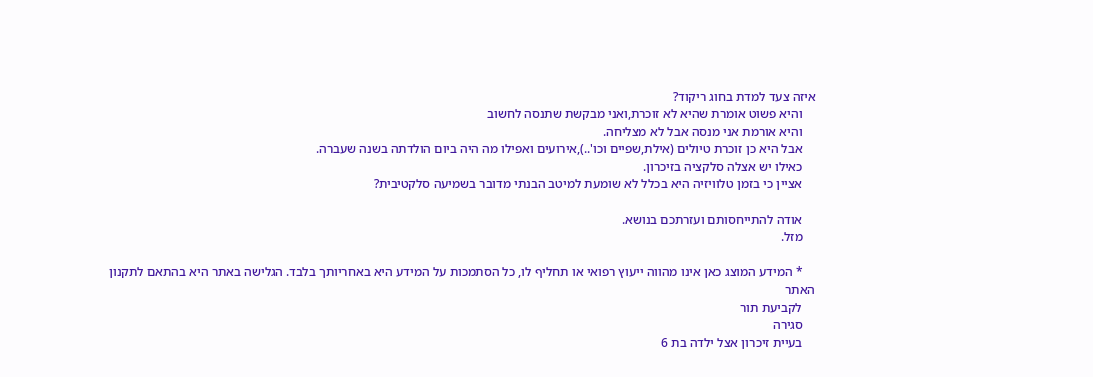איזה צעד למדת בחוג ריקוד?
    והיא פשוט אומרת שהיא לא זוכרת,ואני מבקשת שתנסה לחשוב
    והיא אורמת אני מנסה אבל לא מצליחה.
    אבל היא כן זוכרת טיולים (אילת,שפיים וכו'..),אירועים ואפילו מה היה ביום הולדתה בשנה שעברה.
    כאילו יש אצלה סלקציה בזיכרון.
    אציין כי בזמן טלוויזיה היא בכלל לא שומעת למיטב הבנתי מדובר בשמיעה סלקטיבית?

    אודה להתייחסותם ועזרתכם בנושא.
    מזל.

    * המידע המוצג כאן אינו מהווה ייעוץ רפואי או תחליף לו, כל הסתמכות על המידע היא באחריותך בלבד. הגלישה באתר היא בהתאם לתקנון האתר
    לקביעת תור
    סגירה
    בעיית זיכרון אצל ילדה בת 6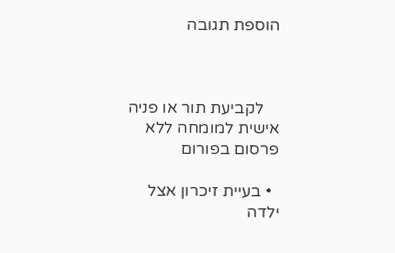הוספת תגובה



    לקביעת תור או פניה אישית למומחה ללא פרסום בפורום

  • בעיית זיכרון אצל ילדה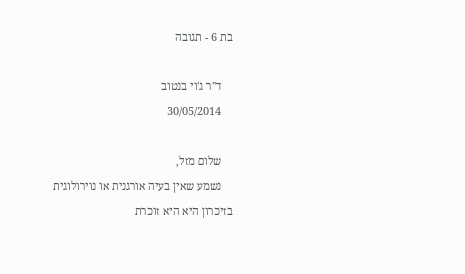בת 6 - תגובה

    ד''ר ג'וי בנטוב
    30/05/2014

    שלום מזל,
    נשמע שאין בעיה אורגנית או נוירולוגית בזיכרון היא היא זוכרת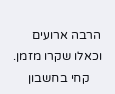הרבה ארועים וכאלו שקרו מזמן.
    קחי בחשבון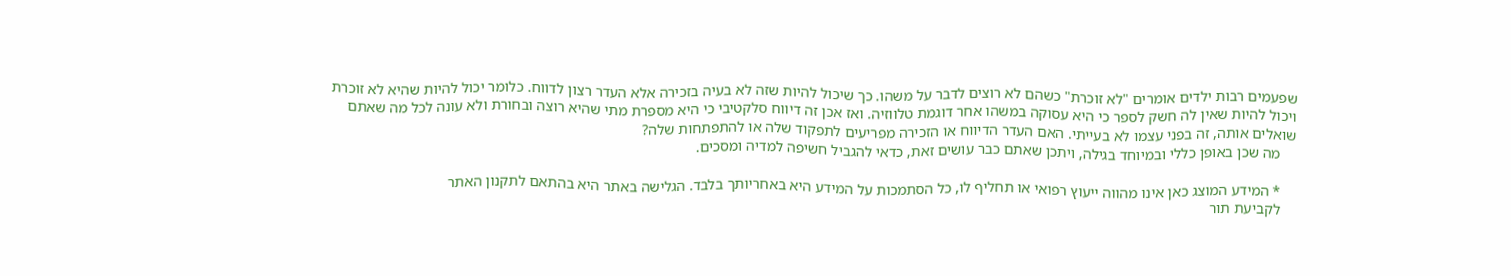שפעמים רבות ילדים אומרים "לא זוכרת" כשהם לא רוצים לדבר על משהו. כך שיכול להיות שזה לא בעיה בזכירה אלא העדר רצון לדווח. כלומר יכול להיות שהיא לא זוכרת ויכול להיות שאין לה חשק לספר כי היא עסוקה במשהו אחר דוגמת טלווזיה. ואז אכן זה דיווח סלקטיבי כי היא מספרת מתי שהיא רוצה ובחורת ולא עונה לכל מה שאתם שואלים אותה, זה בפני עצמו לא בעייתי. האם העדר הדיווח או הזכירה מפריעים לתפקוד שלה או להתפתחות שלה?
    מה שכן באופן כללי ובמיוחד בגילה, ויתכן שאתם כבר עושים זאת, כדאי להגביל חשיפה למדיה ומסכים.

    * המידע המוצג כאן אינו מהווה ייעוץ רפואי או תחליף לו, כל הסתמכות על המידע היא באחריותך בלבד. הגלישה באתר היא בהתאם לתקנון האתר
    לקביעת תור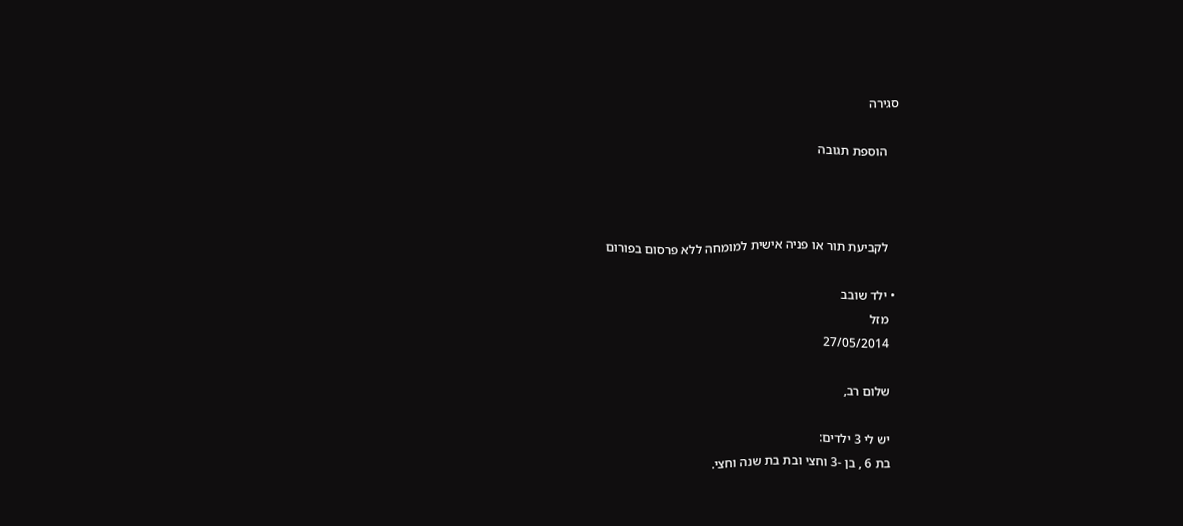סגירה

    הוספת תגובה



    לקביעת תור או פניה אישית למומחה ללא פרסום בפורום

  • ילד שובב
    מזל
    27/05/2014

    שלום רב,

    יש לי 3 ילדים:
    בת 6 , בן -3 וחצי ובת בת שנה וחצי.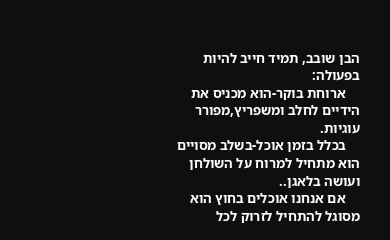הבן שובב, תמיד חייב להיות בפעולה:
    ארוחת בוקר-הוא מכניס את הידיים לחלב ומשפריץ,מפורר עוגיות.
    בכלל בזמן אוכל-בשלב מסויים הוא מתחיל למרוח על השולחן ועושה בלאגן..
    אם אנחנו אוכלים בחוץ הוא מסוגל להתחיל לזרוק לכל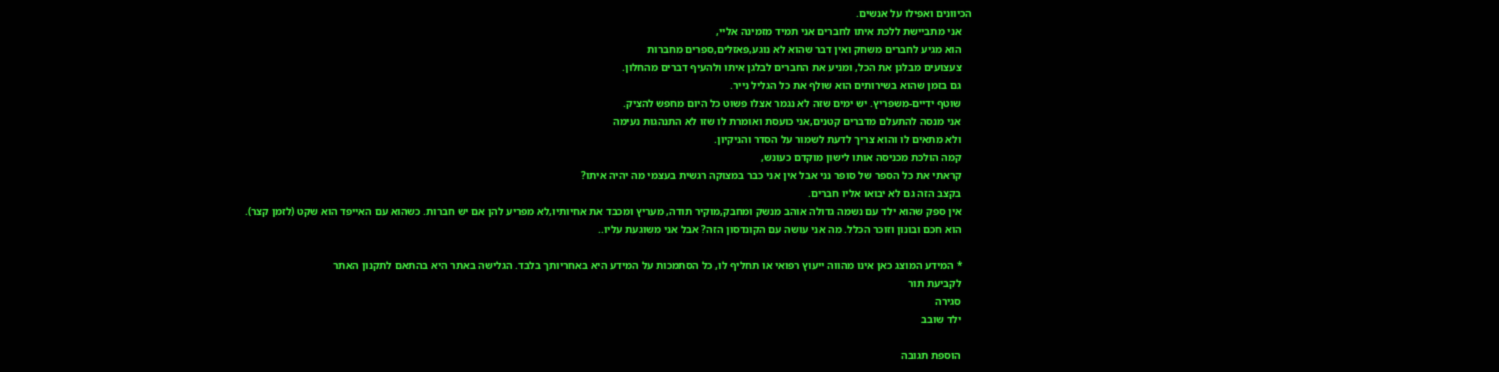הכיוונים ואפילו על אנשים.
    אני מתביישת ללכת איתו לחברים אני תמיד מזמינה אליי,
    הוא מגיע לחברים משחק ואין דבר שהוא לא נוגע,פאזלים,ספרים מחברות
    צעצועים מבלגן את הכל, ומניע את החברים לבלגן איתו ולהעיף דברים מהחלון.
    גם בזמן שהוא בשירותים הוא שולף את כל הגליל נייר.
    שוטף ידיים-משפריץ. יש ימים שזה לא נגמר אצלו פשוט כל היום מחפש להציק.
    אני מנסה להתעלם מדברים קטנים,אני כועסת ואומרת לו שזו לא התנהגות נעימה
    ולא מתאים לו והוא צריך לדעת לשמור על הסדר והניקיון.
    קמה הולכת מכניסה אותו לישון מוקדם כעונש,
    קראתי את כל הספר של סופר נני אבל אין אני כבר במצוקה רגשית בעצמי מה יהיה איתו?
    בקצב הזה גם לא יבואו אליו חברים.
    אין ספק שהוא ילד עם נשמה גדולה אוהב מנשק ומחבק,מוקיר תודה, מעריץ ומכבד את אחיותיו,לא מפריע להן אם יש חברות. כשהוא עם האייפד הוא שקט (לזמן קצר).
    הוא חכם ובונון וזוכר הכלל. מה אני עושה עם הקונדסון הזה? אבל אני משוגעת עליו..

    * המידע המוצג כאן אינו מהווה ייעוץ רפואי או תחליף לו, כל הסתמכות על המידע היא באחריותך בלבד. הגלישה באתר היא בהתאם לתקנון האתר
    לקביעת תור
    סגירה
    ילד שובב

    הוספת תגובה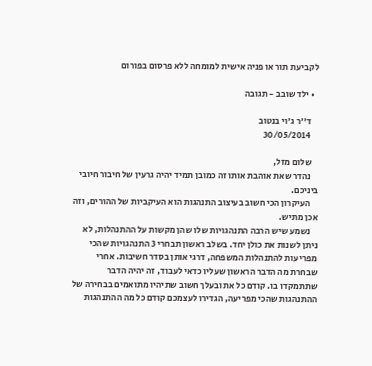לקביעת תור או פניה אישית למומחה ללא פרסום בפורום

  • ילד שובב - תגובה

    ד''ר ג'וי בנטוב
    30/05/2014

    שלום מזל,
    נהדר שאת אוהבת אותו זה כמובן תמיד יהיה גרעין של חיבור חיובי ביניכם.
    העיקרון הכי חשוב בעיצוב התנהגות הוא העיקביות של ההורים, וזה אכן מתיש.
    נשמע שיש הרבה התנהגויות שלו שהן מקשות על ההתנהלות, לא ניתן לשנות את כולן יחד. בשלב ראשון תבחרי 3 התנהגויות שהכי מפריעות להתנהלות המשפחה, דרגי אותן בסדר חשיבות. אחרי שבחרת מה הדבר הראשון שעליו כדאי לעבוד, זה יהיה הדבר שתתמקדו בו. קודם כל את ובעלך חשוב שתיהיו מתואמים בבחירה של ההתנהגות שהכי מפריעה, הגדירו לעצמכם קודם כל מה ההתנהגות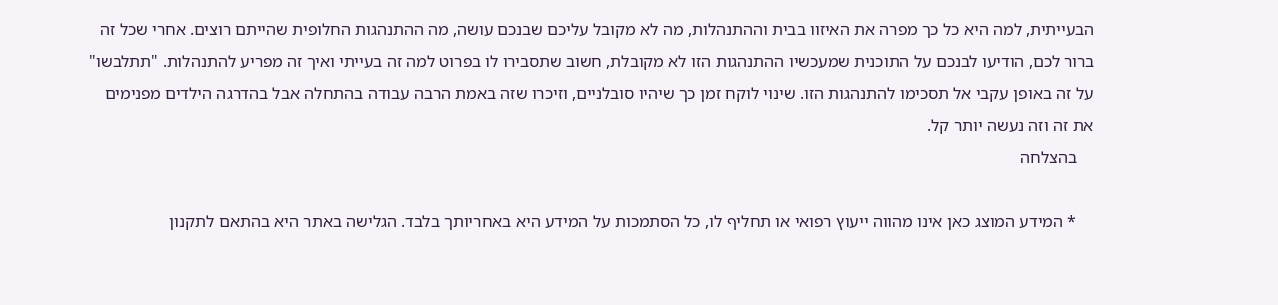הבעייתית, למה היא כל כך מפרה את האיזוו בבית וההתנהלות, מה לא מקובל עליכם שבנכם עושה, מה ההתנהגות החלופית שהייתם רוצים. אחרי שכל זה ברור לכם, הודיעו לבנכם על התוכנית שמעכשיו ההתנהגות הזו לא מקובלת, חשוב שתסבירו לו בפרוט למה זה בעייתי ואיך זה מפריע להתנהלות. "תתלבשו" על זה באופן עקבי אל תסכימו להתנהגות הזו. שינוי לוקח זמן כך שיהיו סובלניים, וזיכרו שזה באמת הרבה עבודה בהתחלה אבל בהדרגה הילדים מפנימים את זה וזה נעשה יותר קל.
    בהצלחה

    * המידע המוצג כאן אינו מהווה ייעוץ רפואי או תחליף לו, כל הסתמכות על המידע היא באחריותך בלבד. הגלישה באתר היא בהתאם לתקנון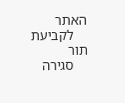האתר
    לקביעת תור
    סגירה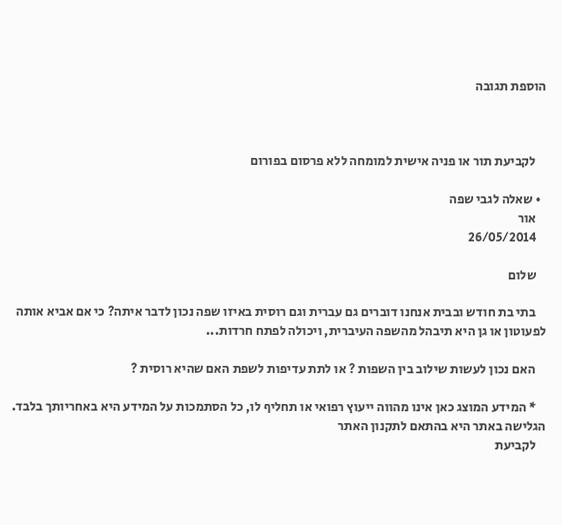הוספת תגובה



    לקביעת תור או פניה אישית למומחה ללא פרסום בפורום

  • שאלה לגבי שפה
    אור
    26/05/2014

    שלום

    בתי בת חודש ובבית אנחנו דוברים גם עברית וגם רוסית באיזו שפה נכון לדבר איתה? כי אם אביא אותה לפעוטון או גן היא תיבהל מהשפה העיברית, ויכולה לפתח חרדות...

    האם נכון לעשות שילוב בין השפות ? או לתת עדיפות לשפת האם שהיא רוסית ?

    * המידע המוצג כאן אינו מהווה ייעוץ רפואי או תחליף לו, כל הסתמכות על המידע היא באחריותך בלבד. הגלישה באתר היא בהתאם לתקנון האתר
    לקביעת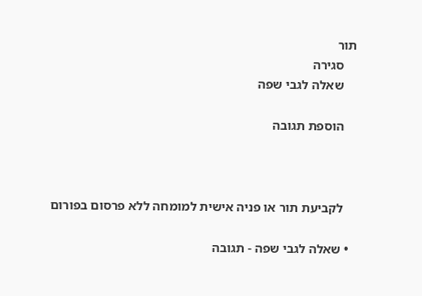תור
    סגירה
    שאלה לגבי שפה

    הוספת תגובה



    לקביעת תור או פניה אישית למומחה ללא פרסום בפורום

  • שאלה לגבי שפה - תגובה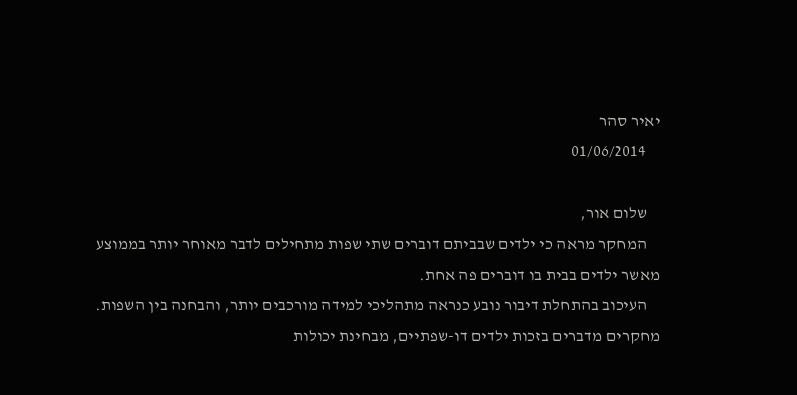יאיר סהר
    01/06/2014

    שלום אור,
    המחקר מראה כי ילדים שבביתם דוברים שתי שפות מתחילים לדבר מאוחר יותר בממוצע מאשר ילדים בבית בו דוברים פה אחת.
    העיכוב בהתחלת דיבור נובע כנראה מתהליכי למידה מורכבים יותר, והבחנה בין השפות. מחקרים מדברים בזכות ילדים דו-שפתיים, מבחינת יכולות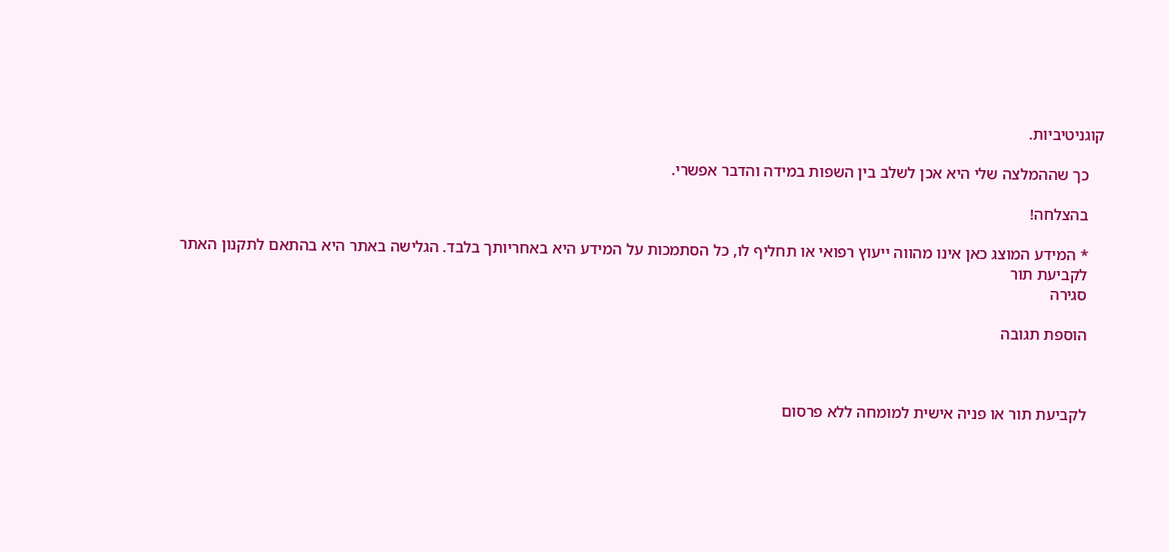קוגניטיביות.

    כך שההמלצה שלי היא אכן לשלב בין השפות במידה והדבר אפשרי.

    בהצלחה!

    * המידע המוצג כאן אינו מהווה ייעוץ רפואי או תחליף לו, כל הסתמכות על המידע היא באחריותך בלבד. הגלישה באתר היא בהתאם לתקנון האתר
    לקביעת תור
    סגירה

    הוספת תגובה



    לקביעת תור או פניה אישית למומחה ללא פרסום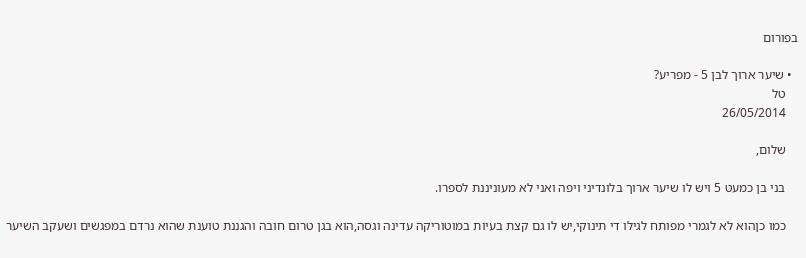בפורום

  • שיער ארוך לבן 5 - מפריע?
    טל
    26/05/2014

    שלום,

    בני בן כמעט 5 ויש לו שיער ארוך בלונדיני ויפה ואני לא מעוניננת לספרו.

    כמו כןהוא לא לגמרי מפותח לגילו די תינוקי,יש לו גם קצת בעיות במוטוריקה עדינה וגסה,הוא בגן טרום חובה והגננת טוענת שהוא נרדם במפגשים ושעקב השיער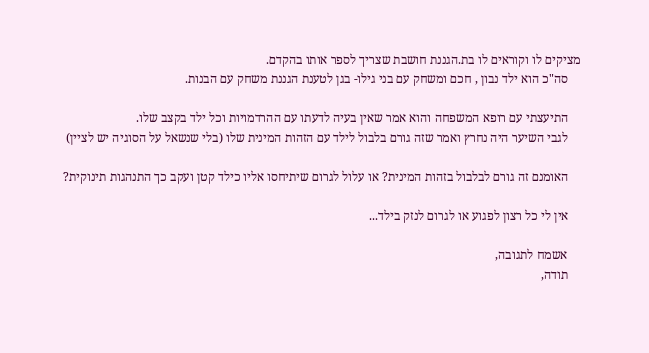מציקים לו וקוראים לו בת.הגננת חושבת שצריך לספר אותו בהקדם.
    סה"כ הוא ילד נבון , חכם ומשחק עם בני גילו- בגן לטענת הגננת משחק עם הבנות.

    התיעצתי עם רופא המשפחה והוא אמר שאין בעיה לדעתו עם ההרדמויות וכל ילד בקצב שלו.
    לגבי השיער היה נחרץ ואמר שזה גורם בלבול לילד עם הזהות המינית שלו (בלי שנשאל על הסוגיה יש לציין)

    האומנם זה גורם לבלבול בזהות המינית? או עלול לגרום שיתיחסו אליו כילד קטן ועקב כך התנהגות תינוקית?

    אין לי כל רצון לפגוע או לגרום לנזק בילד...

    אשמח לתגובה,
    תודה,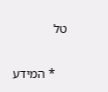טל

    * המידע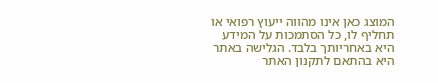המוצג כאן אינו מהווה ייעוץ רפואי או תחליף לו, כל הסתמכות על המידע היא באחריותך בלבד. הגלישה באתר היא בהתאם לתקנון האתר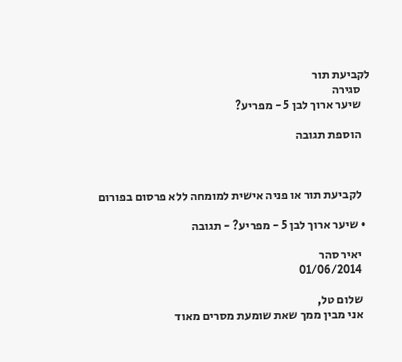לקביעת תור
    סגירה
    שיער ארוך לבן 5 - מפריע?

    הוספת תגובה



    לקביעת תור או פניה אישית למומחה ללא פרסום בפורום

  • שיער ארוך לבן 5 - מפריע? - תגובה

    יאיר סהר
    01/06/2014

    שלום טל,
    אני מבין ממך שאת שומעת מסרים מאוד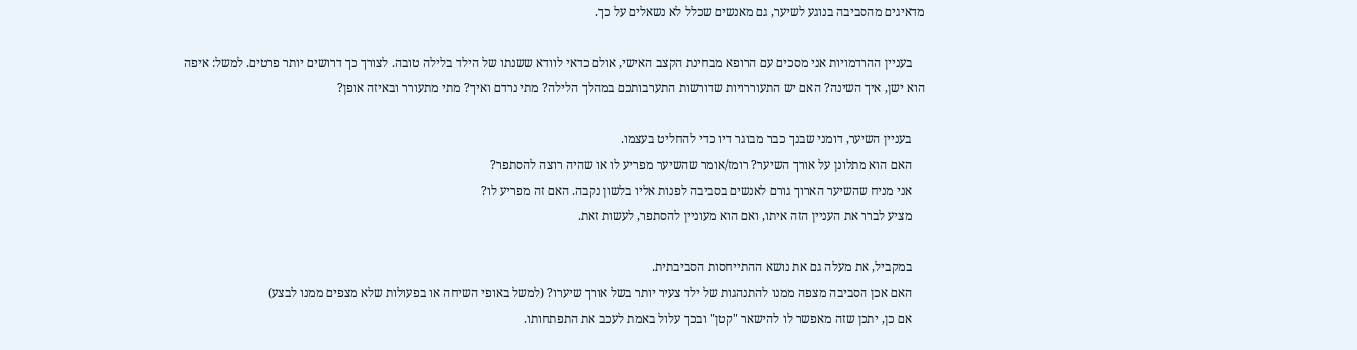מדאיגים מהסביבה בנוגע לשיער, גם מאנשים שכלל לא נשאלים על כך.

    בעניין ההרדמויות אני מסכים עם הרופא מבחינת הקצב האישי, אולם כדאי לוודא ששנתו של הילד בלילה טובה. לצורך כך דרושים יותר פרטים. למשל: איפה הוא ישן, איך השינה? האם יש התעוררויות שדורשות התערבותכם במהלך הלילה? מתי נרדם ואיך? מתי מתעורר ובאיזה אופן?

    בעניין השיער, דומני שבנך כבר מבוגר דיו כדי להחליט בעצמו.
    האם הוא מתלונן על אורך השיער? רומז/אומר שהשיער מפריע לו או שהיה רוצה להסתפר?
    אני מניח שהשיער הארוך גורם לאנשים בסביבה לפנות אליו בלשון נקבה. האם זה מפריע לו?
    מציע לברר את העניין הזה איתו, ואם הוא מעוניין להסתפר, לעשות זאת.

    במקביל, את מעלה גם את נושא ההתייחסות הסביבתית.
    האם אכן הסביבה מצפה ממנו להתנהגות של ילד צעיר יותר בשל אורך שיערו? (למשל באופי השיחה או בפעולות שלא מצפים ממנו לבצע)
    אם כן, יתכן שזה מאפשר לו להישאר "קטן" ובכך עלול באמת לעכב את התפתחותו.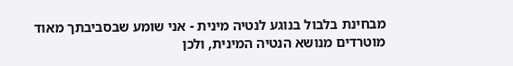מבחינת בלבול בנוגע לנטיה מינית - אני שומע שבסביבתך מאוד מוטרדים מנושא הנטיה המינית, ולכן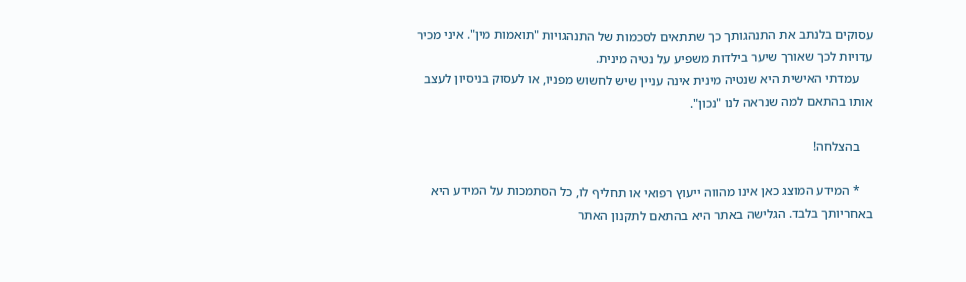עסוקים בלנתב את התנהגותך כך שתתאים לסכמות של התנהגויות "תואמות מין". איני מכיר עדויות לכך שאורך שיער בילדות משפיע על נטיה מינית.
    עמדתי האישית היא שנטיה מינית אינה עניין שיש לחשוש מפניו, או לעסוק בניסיון לעצב אותו בהתאם למה שנראה לנו "נכון".

    בהצלחה!

    * המידע המוצג כאן אינו מהווה ייעוץ רפואי או תחליף לו, כל הסתמכות על המידע היא באחריותך בלבד. הגלישה באתר היא בהתאם לתקנון האתר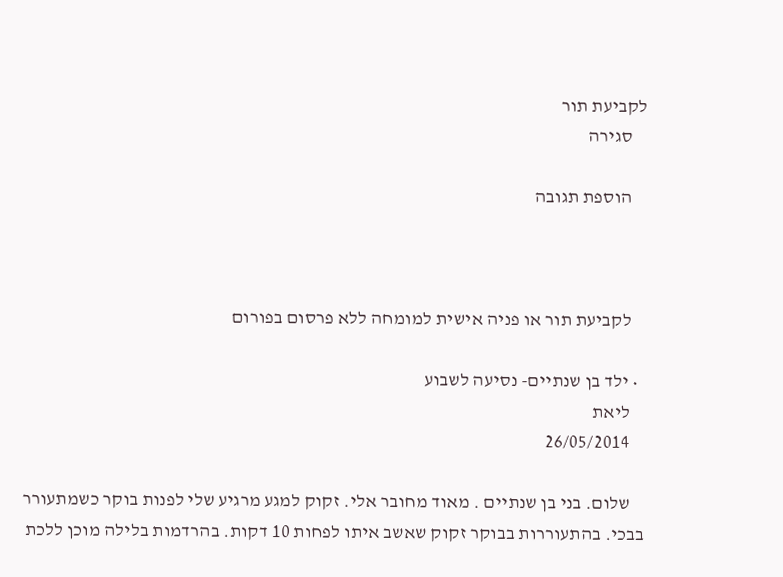לקביעת תור
    סגירה

    הוספת תגובה



    לקביעת תור או פניה אישית למומחה ללא פרסום בפורום

  • ילד בן שנתיים- נסיעה לשבוע
    ליאת
    26/05/2014

    שלום. בני בן שנתיים . מאוד מחובר אלי. זקוק למגע מרגיע שלי לפנות בוקר כשמתעורר בבכי. בהתעוררות בבוקר זקוק שאשב איתו לפחות 10 דקות. בהרדמות בלילה מוכן ללכת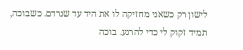לישון רק כשאני מחזיקה לו את היד עד שנרדם. כשבוכה, תמיד זקוק לי כדי להרגע. בוכה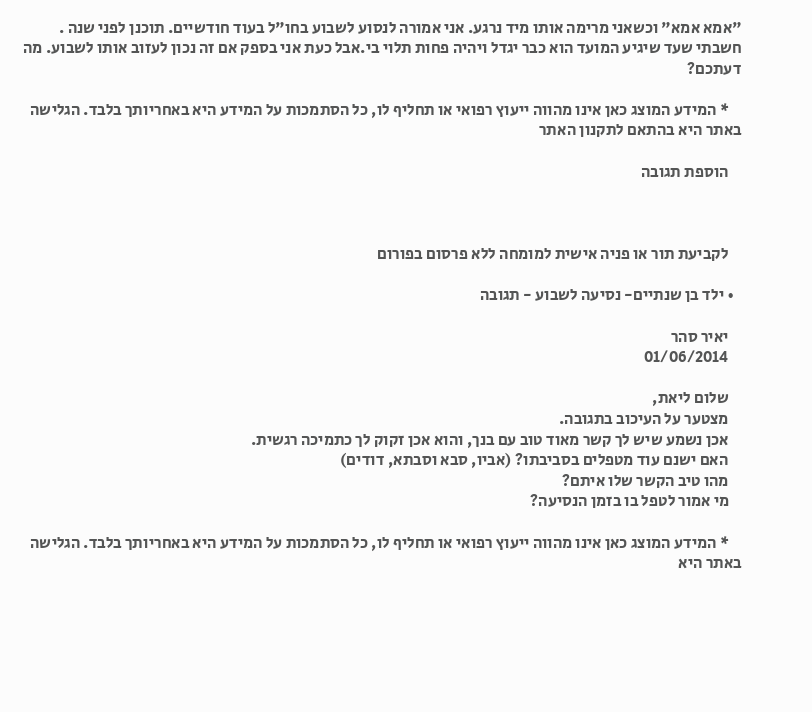"אמא אמא" וכשאני מרימה אותו מיד נרגע. אני אמורה לנסוע לשבוע בחו"ל בעוד חודשיים. תוכנן לפני שנה . חשבתי שעד שיגיע המועד הוא כבר יגדל ויהיה פחות תלוי בי.אבל כעת אני בספק אם זה נכון לעזוב אותו לשבוע. מה דעתכם?

    * המידע המוצג כאן אינו מהווה ייעוץ רפואי או תחליף לו, כל הסתמכות על המידע היא באחריותך בלבד. הגלישה באתר היא בהתאם לתקנון האתר

    הוספת תגובה



    לקביעת תור או פניה אישית למומחה ללא פרסום בפורום

  • ילד בן שנתיים- נסיעה לשבוע - תגובה

    יאיר סהר
    01/06/2014

    שלום ליאת,
    מצטער על העיכוב בתגובה.
    אכן נשמע שיש לך קשר מאוד טוב עם בנך, והוא אכן זקוק לך כתמיכה רגשית.
    האם ישנם עוד מטפלים בסביבתו? (אביו, סבא וסבתא, דודים)
    מהו טיב הקשר שלו איתם?
    מי אמור לטפל בו בזמן הנסיעה?

    * המידע המוצג כאן אינו מהווה ייעוץ רפואי או תחליף לו, כל הסתמכות על המידע היא באחריותך בלבד. הגלישה באתר היא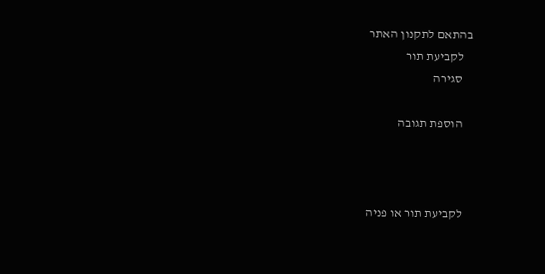בהתאם לתקנון האתר
    לקביעת תור
    סגירה

    הוספת תגובה



    לקביעת תור או פניה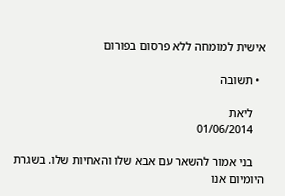אישית למומחה ללא פרסום בפורום

  • תשובה

    ליאת
    01/06/2014

    בני אמור להשאר עם אבא שלו והאחיות שלו. בשגרת היומיום אנו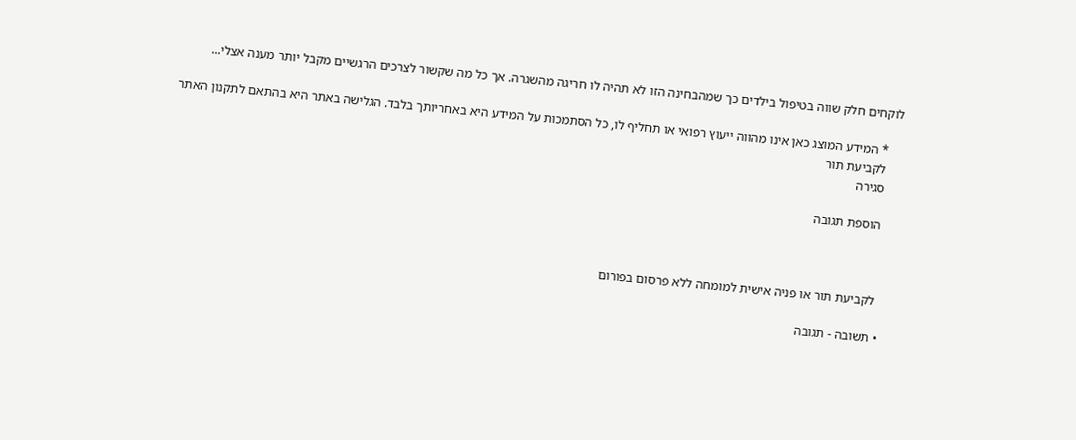לוקחים חלק שווה בטיפול בילדים כך שמהבחינה הזו לא תהיה לו חריגה מהשגרה. אך כל מה שקשור לצרכים הרגשיים מקבל יותר מענה אצלי...

    * המידע המוצג כאן אינו מהווה ייעוץ רפואי או תחליף לו, כל הסתמכות על המידע היא באחריותך בלבד. הגלישה באתר היא בהתאם לתקנון האתר
    לקביעת תור
    סגירה

    הוספת תגובה



    לקביעת תור או פניה אישית למומחה ללא פרסום בפורום

  • תשובה - תגובה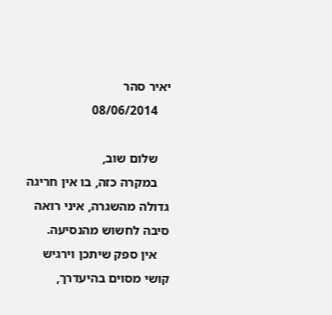יאיר סהר
    08/06/2014

    שלום שוב,
    במקרה כזה, בו אין חריגה גדולה מהשגרה, איני רואה סיבה לחשוש מהנסיעה.
    אין ספק שיתכן וירגיש קושי מסוים בהיעדרך,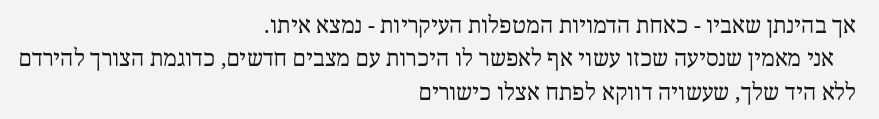אך בהינתן שאביו - כאחת הדמויות המטפלות העיקריות - נמצא איתו.
    אני מאמין שנסיעה שכזו עשוי אף לאפשר לו היכרות עם מצבים חדשים, כדוגמת הצורך להירדם ללא היד שלך, שעשויה דווקא לפתח אצלו כישורים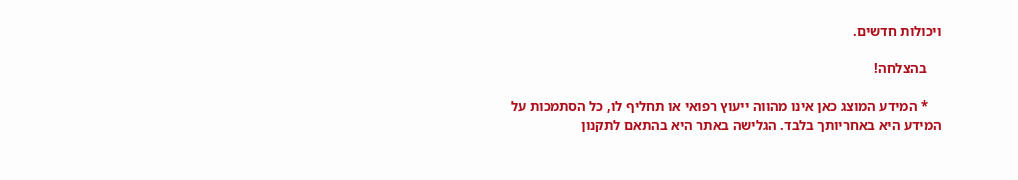ויכולות חדשים.

    בהצלחה!

    * המידע המוצג כאן אינו מהווה ייעוץ רפואי או תחליף לו, כל הסתמכות על המידע היא באחריותך בלבד. הגלישה באתר היא בהתאם לתקנון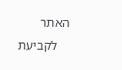האתר
    לקביעת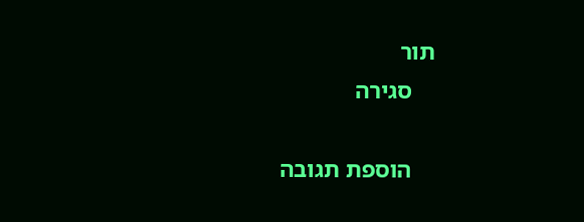תור
    סגירה

    הוספת תגובה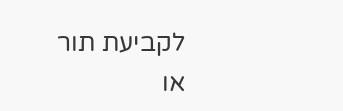לקביעת תור או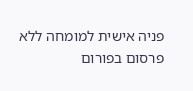פניה אישית למומחה ללא פרסום בפורום